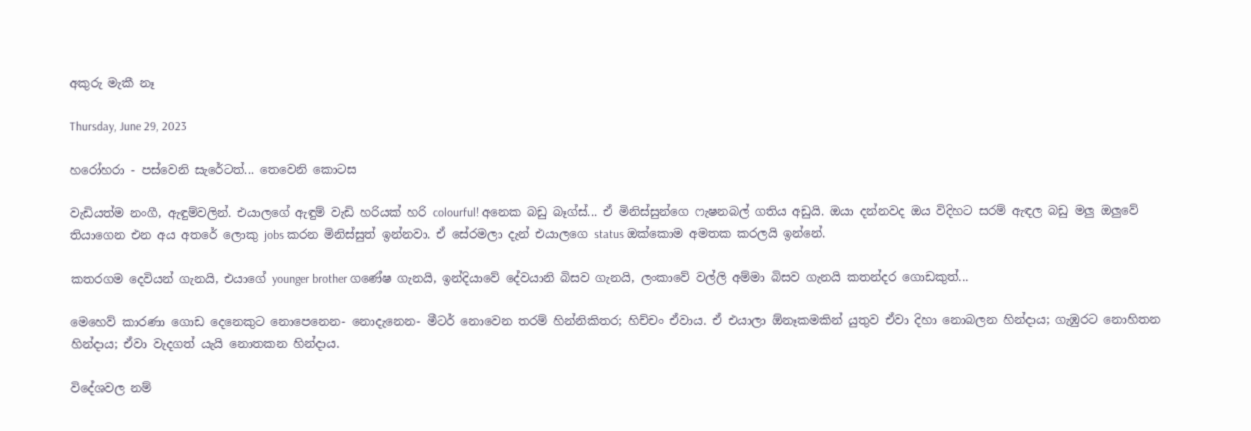අකුරු මැකී නෑ

Thursday, June 29, 2023

හරෝහරා - පස්වෙනි සැරේටත්... තෙවෙනි කොටස

වැඩියත්ම නංගී, ඇඳුම්වලින්. එයාලගේ ඇඳුම් වැඩි හරියක් හරි colourful! අනෙක බඩු බෑග්ස්... ඒ මිනිස්සුන්ගෙ ෆැෂනබල් ගතිය අඩුයි. ඔයා දන්නවද ඔය විදිහට සරම් ඇඳල බඩු මලු ඔලුවේ තියාගෙන එන අය අතරේ ලොකු jobs කරන මිනිස්සුත් ඉන්නවා. ඒ සේරමලා දැන් එයාලගෙ status ඔක්කොම අමතක කරලයි ඉන්නේ.

කතරගම දෙවියන් ගැනයි, එයාගේ younger brother ගණේෂ ගැනයි, ඉන්දියාවේ දේවයානි බිසව ගැනයි, ලංකාවේ වල්ලි අම්මා බිසව ගැනයි කතන්දර ගොඩකුත්...

මෙහෙව් කාරණා ගොඩ දෙනෙකුට නොපෙනෙන- නොදැනෙන- මීටර් නොවෙන තරම් හින්නිකිතර; හිච්චං ඒවාය. ඒ එයාලා ඕනෑකමකින් යුතුව ඒවා දිහා නොබලන හින්දාය; ගැඹුරට නොහිතන හින්දාය; ඒවා වැදගත් යැයි නොතකන හින්දාය.

විදේශවල නම්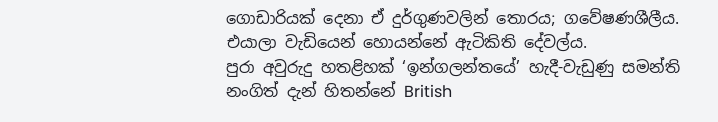ගොඩාරියක් දෙනා ඒ දුර්ගුණවලින් තොරය; ගවේෂණශීලීය. එයාලා වැඩියෙන් හොයන්නේ ඇටිකිති දේවල්ය.
පුරා අවුරුදු හතළිහක් ‘ඉන්ගලන්තයේ’ හැදී-වැඩුණු සමන්ති නංගිත් දැන් හිතන්නේ British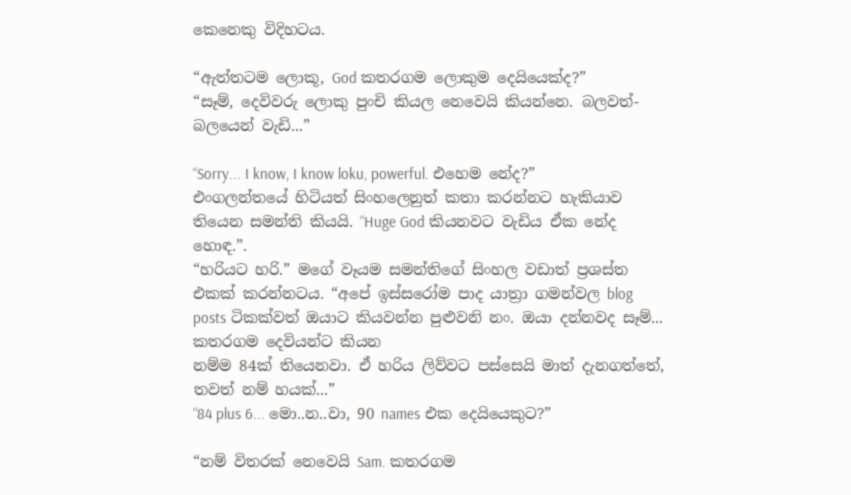කෙනෙකු විදිහටය.

“ඇත්තටම ලොකූ, God කතරගම ලොකුම දෙයියෙක්ද?”
“සෑම්, දෙවිවරු ලොකු පුංචි කියල නෙවෙයි කියන්නෙ. බලවත්- බලයෙන් වැඩි...”

“Sorry... I know, I know loku, powerful. එහෙම නේද?”
එංගලන්තයේ හිටියත් සිංහලෙනුත් කතා කරන්නට හැකියාව තියෙන සමන්ති කියයි. “Huge God කියනවට වැඩිය ඒක නේද හොඳ.”.
“හරියට හරි.” මගේ වෑයම සමන්තිගේ සිංහල වඩාත් ප්‍රශස්ත එකක් කරන්නටය. “අපේ ඉස්සරෝම පාද යාත්‍රා ගමන්වල blog posts ටිකක්වත් ඔයාට කියවන්න පුළුවනි නං. ඔයා දන්නවද සෑම්... කතරගම දෙවියන්ට කියන
නම්ම 84ක් තියෙනවා. ඒ හරිය ලිව්වට පස්සෙයි මාත් දැනගත්තේ, තවත් නම් හයක්...”
“84 plus 6... මො..න..වා, 90 names එක දෙයියෙකුට?”

“නම් විතරක් නෙවෙයි Sam. කතරගම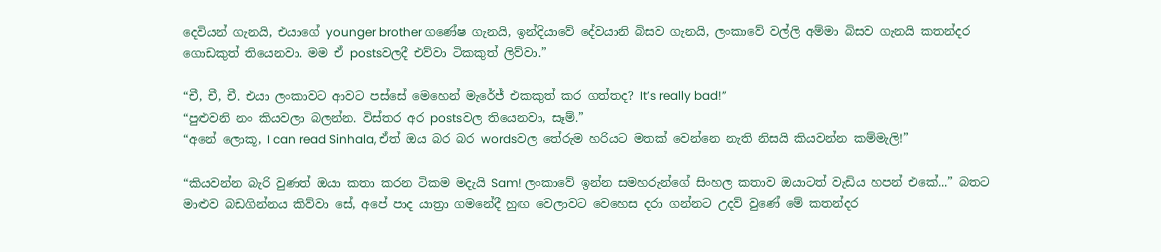දෙවියන් ගැනයි, එයාගේ younger brother ගණේෂ ගැනයි, ඉන්දියාවේ දේවයානි බිසව ගැනයි, ලංකාවේ වල්ලි අම්මා බිසව ගැනයි කතන්දර ගොඩකුත් තියෙනවා. මම ඒ postsවලදී එව්වා ටිකකුත් ලිව්වා.”

“චී, චී, චී. එයා ලංකාවට ආවට පස්සේ මෙහෙන් මැරේජ් එකකුත් කර ගත්තද? It’s really bad!”
“පුළුවනි නං කියවලා බලන්න. විස්තර අර postsවල තියෙනවා, සෑම්.”
“අනේ ලොකූ, I can read Sinhala, ඒත් ඔය බර බර wordsවල තේරුම හරියට මතක් වෙන්නෙ නැති නිසයි කියවන්න කම්මැලි!”

“කියවන්න බැරි වුණත් ඔයා කතා කරන ටිකම මදැයි Sam! ලංකාවේ ඉන්න සමහරුන්ගේ සිංහල කතාව ඔයාටත් වැඩිය හපන් එකේ...” බතට මාළුව බඩගින්නය කිව්වා සේ, අපේ පාද යාත්‍රා ගමනේදී හුඟ වෙලාවට වෙහෙස දරා ගන්නට උදව් වුණේ මේ කතන්දර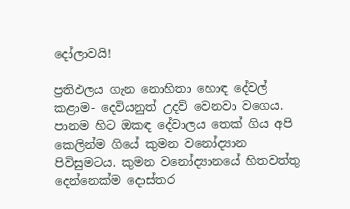දෝලාවයි!

ප්‍රතිඵලය ගැන නොහිතා හොඳ දේවල් කළාම- දෙවියනුත් උදව් වෙනවා වගෙය.
පානම හිට ඔකඳ දේවාලය තෙක් ගිය අපි කෙලින්ම ගියේ කුමන වනෝද්‍යාන පිවිසුමටය. කුමන වනෝද්‍යානයේ හිතවත්තු දෙන්නෙක්ම දොස්තර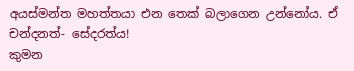අයස්මන්ත මහත්තයා එන තෙක් බලාගෙන උන්නෝය. ඒ චන්දනත්- සේදරත්ය!
කුමන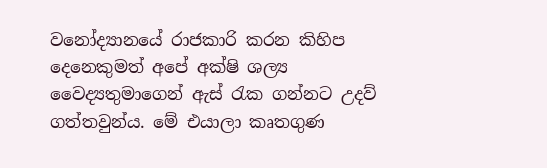වනෝද්‍යානයේ රාජකාරි කරන කිහිප දෙනෙකුමත් අපේ අක්ෂි ශල්‍ය වෛද්‍යතුමාගෙන් ඇස් රැක ගන්නට උදව් ගත්තවුන්ය. මේ එයාලා කෘතගුණ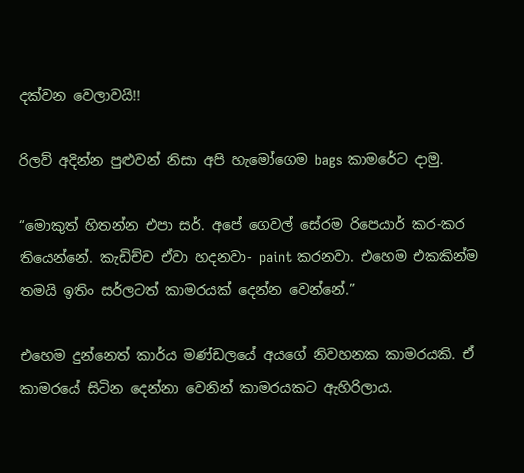දක්වන වෙලාවයි!!

රිලව් අදින්න පුළුවන් නිසා අපි හැමෝගෙම bags කාමරේට දාමු.

“මොකුත් හිතන්න එපා සර්. අපේ ගෙවල් සේරම රිපෙයාර් කර-කර තියෙන්නේ. කැඩිච්ච ඒවා හදනවා- paint කරනවා. එහෙම එකකින්ම තමයි ඉතිං සර්ලටත් කාමරයක් දෙන්න වෙන්නේ.”

එහෙම දුන්නෙත් කාර්ය මණ්ඩලයේ අයගේ නිවහනක කාමරයකි. ඒ කාමරයේ සිටින දෙන්නා වෙනින් කාමරයකට ඇහිරිලාය.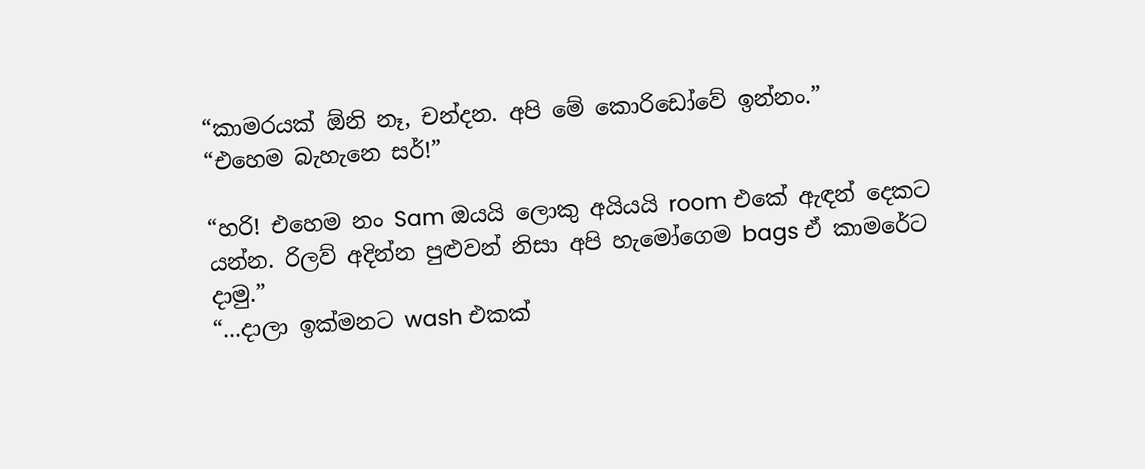“කාමරයක් ඕනි නෑ, චන්දන. අපි මේ කොරිඩෝවේ ඉන්නං.”
“එහෙම බැහැනෙ සර්!”

“හරි! එහෙම නං Sam ඔයයි ලොකු අයියයි room එකේ ඇඳන් දෙකට යන්න. රිලව් අදින්න පුළුවන් නිසා අපි හැමෝගෙම bags ඒ කාමරේට දාමු.”
“...දාලා ඉක්මනට wash එකක්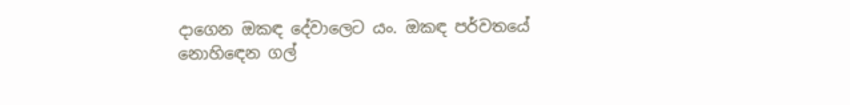දාගෙන ඔකඳ දේවාලෙට යං. ඔකඳ පර්වතයේ
නොහිඳෙන ගල්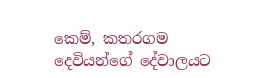කෙම්, කතරගම  දෙවියන්ගේ දේවාලයට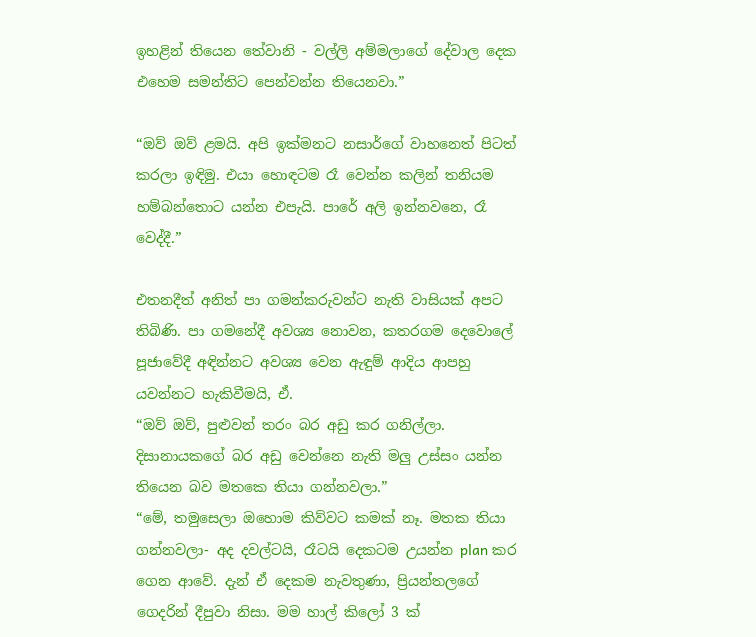ඉහළින් තියෙන තේවානි - වල්ලි අම්මලාගේ දේවාල දෙක එහෙම සමන්තිට පෙන්වන්න තියෙනවා.”

“ඔව් ඔව් ළමයි. අපි ඉක්මනට නසාර්ගේ වාහනෙත් පිටත් කරලා ඉඳිමු. එයා හොඳටම රෑ වෙන්න කලින් තනියම හම්බන්තොට යන්න එපැයි. පාරේ අලි ඉන්නවනෙ, රෑ වෙද්දී.”

එතනදීත් අනිත් පා ගමන්කරුවන්ට නැති වාසියක් අපට තිබිණි. පා ගමනේදී අවශ්‍ය නොවන, කතරගම දෙවොලේ පූජාවේදී අඳින්නට අවශ්‍ය වෙන ඇඳුම් ආදිය ආපහු යවන්නට හැකිවීමයි, ඒ.
“ඔව් ඔව්, පුළුවන් තරං බර අඩු කර ගනිල්ලා. දිසානායකගේ බර අඩු වෙන්නෙ නැති මලු උස්සං යන්න තියෙන බව මතකෙ තියා ගන්නවලා.”
“මේ, තමුසෙලා ඔහොම කිව්වට කමක් නෑ. මතක තියා ගන්නවලා- අද දවල්ටයි, රෑටයි දෙකටම උයන්න plan කර ගෙන ආවේ. දැන් ඒ දෙකම නැවතුණා, ප්‍රියන්තලගේ ගෙදරින් දීපුවා නිසා. මම හාල් කිලෝ 3 ක්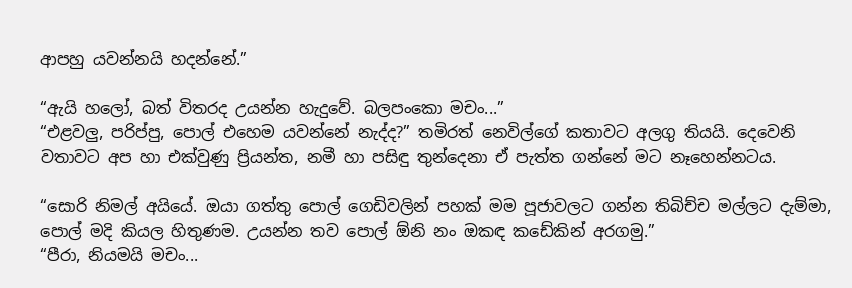ආපහු යවන්නයි හදන්නේ.”

“ඇයි හලෝ, බත් විතරද උයන්න හැදුවේ. බලපංකො මචං...”
“එළවලු, පරිප්පු, පොල් එහෙම යවන්නේ නැද්ද?” තමිරත් නෙවිල්ගේ කතාවට අලගු තියයි. දෙවෙනි වතාවට අප හා එක්වුණු ප්‍රියන්ත, නමී හා පසිඳු තුන්දෙනා ඒ පැත්ත ගන්නේ මට නෑහෙන්නටය.

“සොරි නිමල් අයියේ. ඔයා ගත්තු පොල් ගෙඩිවලින් පහක් මම පූජාවලට ගන්න තිබිච්ච මල්ලට දැම්මා, පොල් මදි කියල හිතුණම. උයන්න තව පොල් ඕනි නං ඔකඳ කඩේකින් අරගමු.”
“පීරා, නියමයි මචං...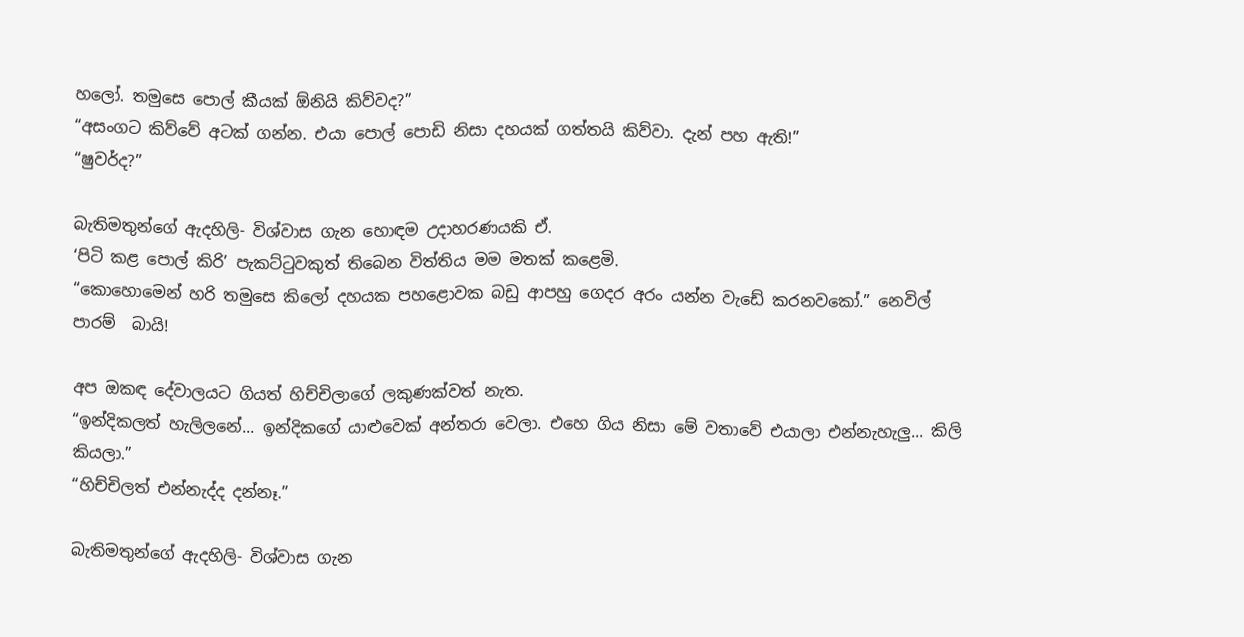හලෝ. තමුසෙ පොල් කීයක් ඕනියි කිව්වද?”
“අසංගට කිව්වේ අටක් ගන්න. එයා පොල් පොඩි නිසා දහයක් ගත්තයි කිව්වා. දැන් පහ ඇති!”
“ෂුවර්ද?”

බැතිමතුන්ගේ ඇදහිලි- විශ්වාස ගැන හොඳම උදාහරණයකි ඒ.
‘පිටි කළ පොල් කිරි’ පැකට්ටුවකුත් තිබෙන විත්තිය මම මතක් කළෙමි.
“කොහොමෙන් හරි තමුසෙ කිලෝ දහයක පහළොවක බඩු ආපහු ගෙදර අරං යන්න වැඩේ කරනවකෝ.” නෙවිල් පාරම්  බායි!

අප ඔකඳ දේවාලයට ගියත් හිච්චිලාගේ ලකුණක්වත් නැත.
“ඉන්දිකලත් හැලිලනේ... ඉන්දිකගේ යාළුවෙක් අන්තරා වෙලා. එහෙ ගිය නිසා මේ වතාවේ එයාලා එන්නැහැලු... කිලි කියලා.”
“හිච්චිලත් එන්නැද්ද දන්නෑ.”

බැතිමතුන්ගේ ඇදහිලි- විශ්වාස ගැන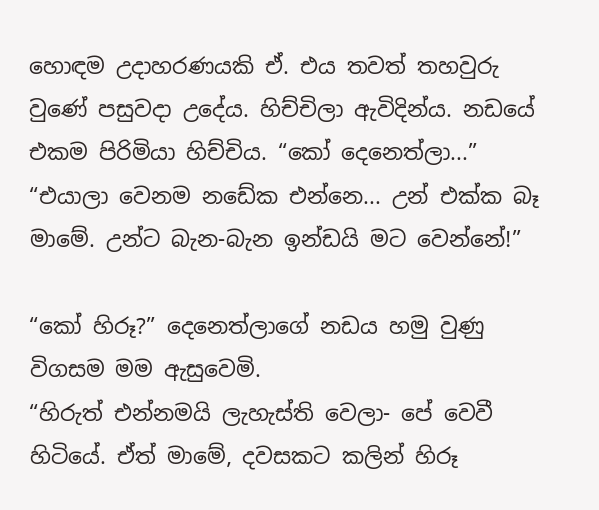හොඳම උදාහරණයකි ඒ. එය තවත් තහවුරු වුණේ පසුවදා උදේය. හිච්චිලා ඇවිදින්ය. නඩයේ එකම පිරිමියා හිච්චිය. “කෝ දෙනෙත්ලා...”
“එයාලා වෙනම නඩේක එන්නෙ... උන් එක්ක බෑ මාමේ. උන්ට බැන-බැන ඉන්ඩයි මට වෙන්නේ!”

“කෝ හිරූ?” දෙනෙත්ලාගේ නඩය හමු වුණු විගසම මම ඇසුවෙමි.
“හිරුත් එන්නමයි ලැහැස්ති වෙලා- පේ වෙවී හිටියේ. ඒත් මාමේ, දවසකට කලින් හිරූ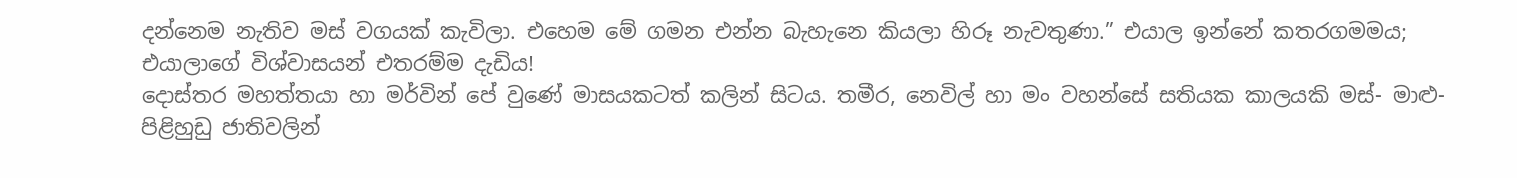දන්නෙම නැතිව මස් වගයක් කැවිලා. එහෙම මේ ගමන එන්න බැහැනෙ කියලා හිරූ නැවතුණා.” එයාල ඉන්නේ කතරගමමය; එයාලාගේ විශ්වාසයන් එතරම්ම දැඩිය!
දොස්තර මහත්තයා හා මර්වින් පේ වුණේ මාසයකටත් කලින් සිටය. තමීර, නෙවිල් හා මං වහන්සේ සතියක කාලයකි මස්- මාළු- පිළිහුඩු ජාතිවලින්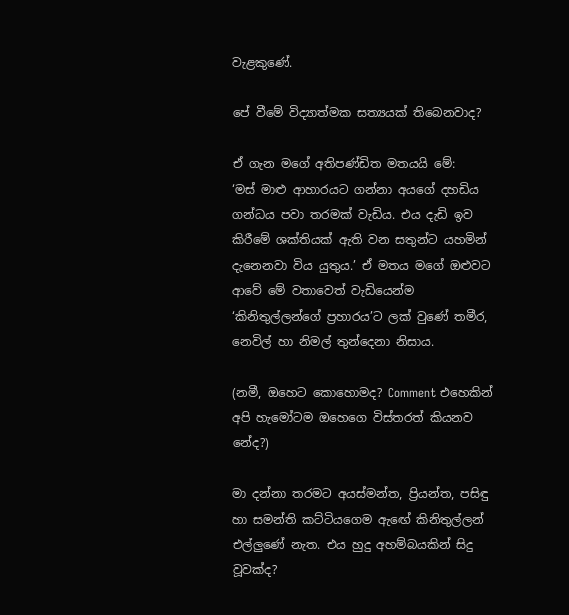වැළකුණේ.

පේ වීමේ විද්‍යාත්මක සත්‍යයක් තිබෙනවාද?

ඒ ගැන මගේ අතිපණ්ඩිත මතයයි මේ:
‘මස් මාළු ආහාරයට ගන්නා අයගේ දහඩිය ගන්ධය පවා තරමක් වැඩිය. එය දැඩි ඉව කිරීමේ ශක්තියක් ඇති වන සතුන්ට යහමින් දැනෙනවා විය යුතුය.’ ඒ මතය මගේ ඔළුවට ආවේ මේ වතාවෙත් වැඩියෙන්ම ‘කිනිතුල්ලන්ගේ ප්‍රහාරය’ට ලක් වුණේ තමීර, නෙවිල් හා නිමල් තුන්දෙනා නිසාය.

(නමී, ඔහෙට කොහොමද? Comment එහෙකින් අපි හැමෝටම ඔහෙගෙ විස්තරත් කියනව නේද?)

මා දන්නා තරමට අයස්මන්ත, ප්‍රියන්ත, පසිඳු හා සමන්ති කට්ටියගෙම ඇඟේ කිනිතුල්ලන් එල්ලුණේ නැත. එය හුදු අහම්බයකින් සිදු වූවක්ද?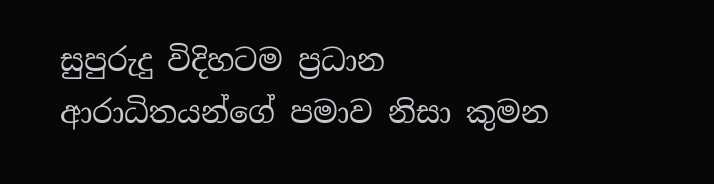සුපුරුදු විදිහටම ප්‍රධාන ආරාධිතයන්ගේ පමාව නිසා කුමන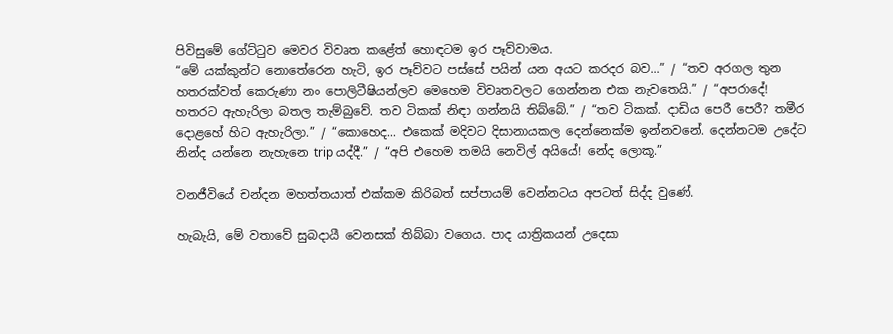පිවිසුමේ ගේට්ටුව මෙවර විවෘත කළේත් හොඳටම ඉර පෑව්වාමය.
“මේ යක්කුන්ට නොතේරෙන හැටි, ඉර පෑව්වට පස්සේ පයින් යන අයට කරදර බව...” / “තව අරගල තුන හතරක්වත් කෙරුණා නං පොලිටීෂියන්ලව මෙහෙම විවෘතවලට ගෙන්නන එක නැවතෙයි.” / “අපරාදේ! හතරට ඇහැරිලා බතල තැම්බුවේ. තව ටිකක් නිඳා ගන්නයි තිබ්බේ.” / “තව ටිකක්. දාඩිය පෙරී පෙරී? තමීර දොළහේ හිට ඇහැරිලා.” / “කොහෙද... එකෙක් මදිවට දිසානායකල දෙන්නෙක්ම ඉන්නවනේ. දෙන්නටම උදේට නින්ද යන්නෙ නැහැනෙ trip යද්දී.” / “අපි එහෙම තමයි නෙවිල් අයියේ! නේද ලොකූ.”

වනජීවියේ චන්දන මහත්තයාත් එක්කම කිරිබත් සප්පායම් වෙන්නටය අපටත් සිද්ද වුණේ.

හැබැයි, මේ වතාවේ සුබදායී වෙනසක් තිබ්බා වගෙය. පාද යාත්‍රිකයන් උදෙසා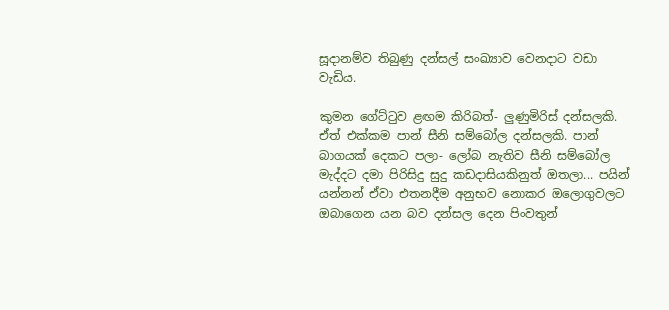සූදානම්ව තිබුණු දන්සල් සංඛ්‍යාව වෙනදාට වඩා වැඩිය.

කුමන ගේට්ටුව ළඟම කිරිබත්- ලුණුමිරිස් දන්සලකි.
ඒත් එක්කම පාන් සීනි සම්බෝල දන්සලකි. පාන් බාගයක් දෙකට පලා- ලෝබ නැතිව සීනි සම්බෝල මැද්දට දමා පිරිසිදු සුදු කඩදාසියකිනුත් ඔතලා... පයින් යන්නන් ඒවා එතනදීම අනුභව නොකර ඔලොගුවලට ඔබාගෙන යන බව දන්සල දෙන පිංවතුන්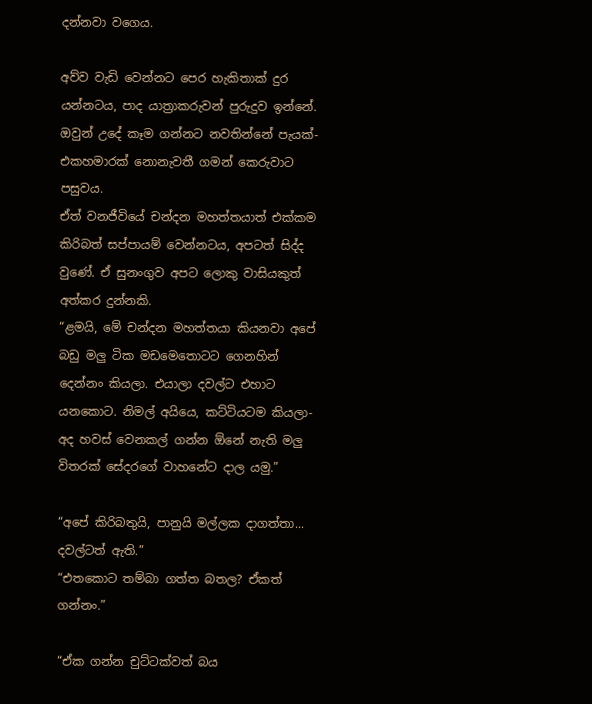දන්නවා වගෙය.

අව්ව වැඩි වෙන්නට පෙර හැකිතාක් දුර යන්නටය, පාද යාත්‍රාකරුවන් පුරුදුව ඉන්නේ. ඔවුන් උදේ කෑම ගන්නට නවතින්නේ පැයක්- එකහමාරක් නොනැවතී ගමන් කෙරුවාට පසුවය.
ඒත් වනජීවියේ චන්දන මහත්තයාත් එක්කම කිරිබත් සප්පායම් වෙන්නටය, අපටත් සිද්ද වුණේ. ඒ සුනංගුව අපට ලොකු වාසියකුත් අත්කර දුන්නකි.
“ළමයි, මේ චන්දන මහත්තයා කියනවා අපේ බඩු මලු ටික මඩමෙතොටට ගෙනහින් දෙන්නං කියලා. එයාලා දවල්ට එහාට යනකොට. නිමල් අයියෙ, කට්ටියටම කියලා- අද හවස් වෙනකල් ගන්න ඕනේ නැති මලු විතරක් සේදරගේ වාහනේට දාල යමු.”

“අපේ කිරිබතුයි, පානුයි මල්ලක දාගත්තා... දවල්ටත් ඇති.”
“එතකොට තම්බා ගත්ත බතල? ඒකත් ගන්නං.”

“ඒක ගන්න චුට්ටක්වත් බය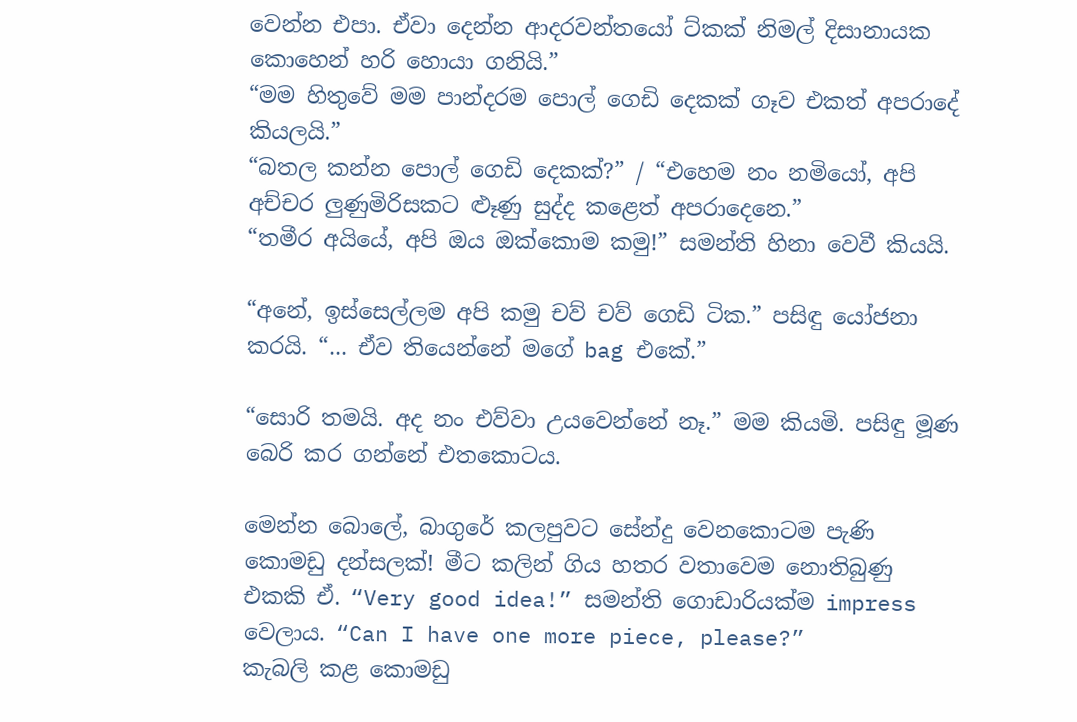වෙන්න එපා. ඒවා දෙන්න ආදරවන්තයෝ ට්කක් නිමල් දිසානායක කොහෙන් හරි හොයා ගනියි.”
“මම හිතුවේ මම පාන්දරම පොල් ගෙඩි දෙකක් ගෑව එකත් අපරාදේ කියලයි.”
“බතල කන්න පොල් ගෙඩි දෙකක්?” / “එහෙම නං නමියෝ, අපි අච්චර ලුණුමිරිසකට ළූණු සුද්ද කළෙත් අපරාදෙනෙ.”
“තමීර අයියේ, අපි ඔය ඔක්කොම කමු!” සමන්ති හිනා වෙවී කියයි.

“අනේ, ඉස්සෙල්ලම අපි කමු චව් චව් ගෙඩි ටික.” පසිඳු යෝජනා කරයි. “... ඒව තියෙන්නේ මගේ bag එකේ.”

“සොරි තමයි. අද නං එව්වා උයවෙන්නේ නෑ.” මම කියමි. පසිඳු මූණ බෙරි කර ගන්නේ එතකොටය.

මෙන්න බොලේ, බාගුරේ කලපුවට සේන්දු වෙනකොටම පැණි කොමඩු දන්සලක්! මීට කලින් ගිය හතර වතාවෙම නොතිබුණු එකකි ඒ. “Very good idea!” සමන්ති ගොඩාරියක්ම impress වෙලාය. “Can I have one more piece, please?”
කැබලි කළ කොමඩු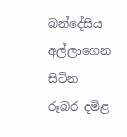බන්දේසිය අල්ලාගෙන සිටින රූබර දමිළ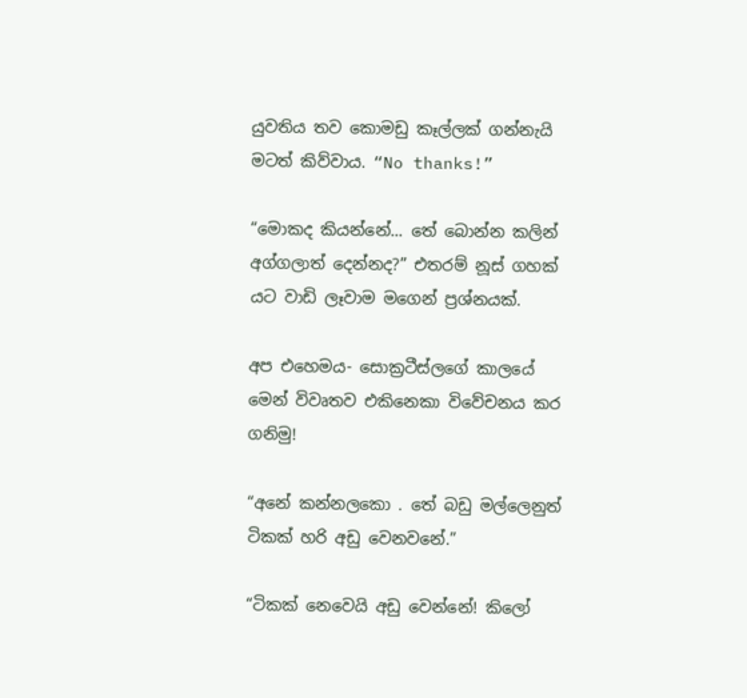යුවතිය තව කොමඩු කෑල්ලක් ගන්නැයි මටත් කිව්වාය. “No thanks!”

“මොකද කියන්නේ... තේ බොන්න කලින් අග්ගලාත් දෙන්නද?” එතරම් නූස් ගහක් යට වාඩි ලෑවාම මගෙන් ප්‍රශ්නයක්.

අප එහෙමය- සොක්‍රටීස්ලගේ කාලයේ මෙන් විවෘතව එකිනෙකා විවේචනය කර ගනිමු!

“අනේ කන්නලකො . තේ බඩු මල්ලෙනුත් ටිකක් හරි අඩු වෙනවනේ.”

“ටිකක් නෙවෙයි අඩු වෙන්නේ! කිලෝ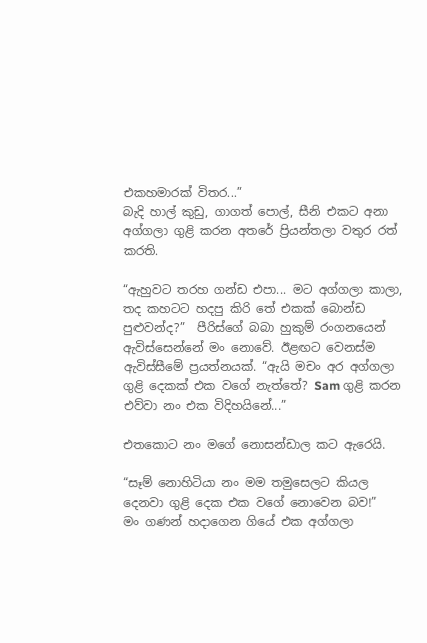එකහමාරක් විතර...”
බැදි හාල් කුඩු, ගාගත් පොල්, සීනි එකට අනා අග්ගලා ගුළි කරන අතරේ ප්‍රියන්තලා වතුර රත් කරති.

“ඇහුවට තරහ ගන්ඩ එපා... මට අග්ගලා කාලා, තද කහටට හදපු කිරි තේ එකක් බොන්ඩ පුළුවන්ද?”  පීරිස්ගේ බබා හුකුම් රංගනයෙන් ඇවිස්සෙන්නේ මං නොවේ. ඊළඟට වෙනස්ම ඇවිස්සීමේ ප්‍රයත්නයක්. “ඇයි මචං අර අග්ගලා ගුළි දෙකක් එක වගේ නැත්තේ? Sam ගුළි කරන එව්වා නං එක විදිහයිනේ...”

එතකොට නං මගේ නොසන්ඩාල කට ඇරෙයි.

“සෑම් නොහිටියා නං මම තමුසෙලට කියල දෙනවා ගුළි දෙක එක වගේ නොවෙන බව!”
මං ගණන් හදාගෙන ගියේ එක අග්ගලා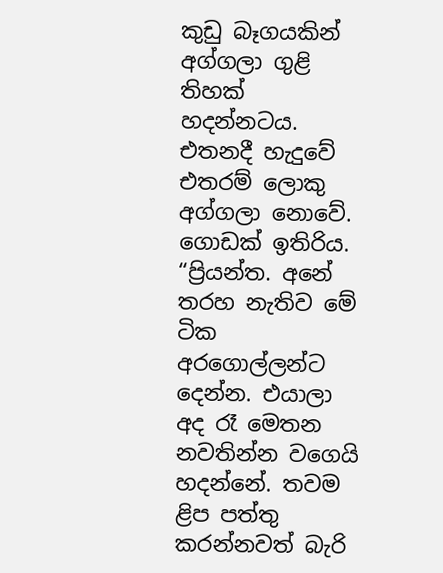කුඩු බෑගයකින් අග්ගලා ගුළි තිහක් හදන්නටය. එතනදී හැදුවේ එතරම් ලොකු අග්ගලා නොවේ. ගොඩක් ඉතිරිය.
“ප්‍රියන්ත. අනේ තරහ නැතිව මේ ටික අරගොල්ලන්ට දෙන්න. එයාලා අද රෑ මෙතන නවතින්න වගෙයි හදන්නේ. තවම ළිප පත්තු කරන්නවත් බැරි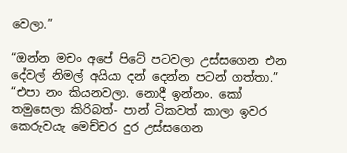වෙලා.”

“ඔන්න මචං අපේ පිටේ පටවලා උස්සගෙන එන දේවල් නිමල් අයියා දන් දෙන්න පටන් ගත්තා.”
“එපා නං කියනවලා. නොදී ඉන්නං. කෝ තමුසෙලා කිරිබත්- පාන් ටිකවත් කාලා ඉවර කෙරුවයැ මෙච්චර දුර උස්සගෙන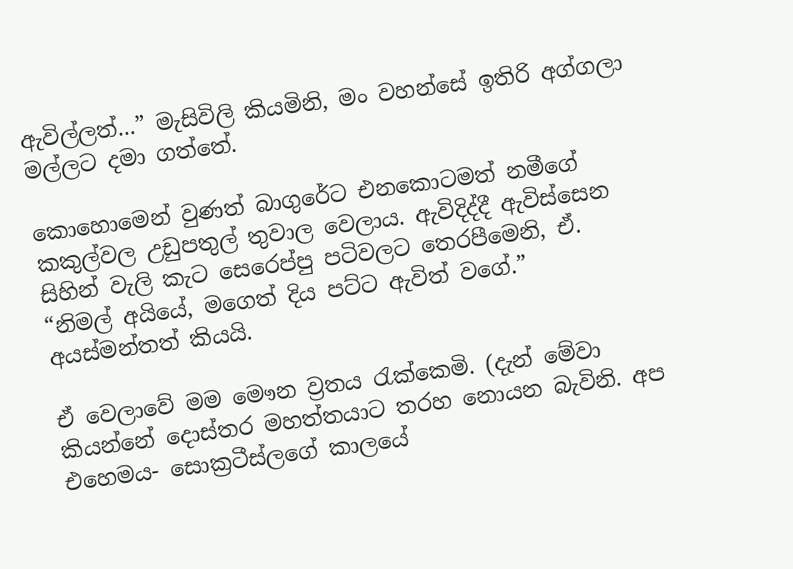ඇවිල්ලත්...” මැසිවිලි කියමිනි, මං වහන්සේ ඉතිරි අග්ගලා මල්ලට දමා ගත්තේ.

කොහොමෙන් වුණත් බාගුරේට එනකොටමත් නමීගේ කකුල්වල උඩුපතුල් තුවාල වෙලාය. ඇවිදිද්දී ඇවිස්සෙන සිහින් වැලි කැට සෙරෙප්පු පටිවලට තෙරපීමෙනි, ඒ. “නිමල් අයියේ, මගෙත් දිය පට්ට ඇවිත් වගේ.” අයස්මන්තත් කියයි.

ඒ වෙලාවේ මම මෞන ව්‍රතය රැක්කෙමි. (දැන් මේවා කියන්නේ දොස්තර මහත්තයාට තරහ නොයන බැවිනි. අප එහෙමය- සොක්‍රටීස්ලගේ කාලයේ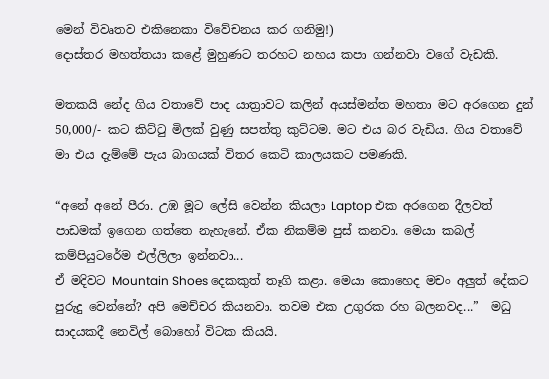මෙන් විවෘතව එකිනෙකා විවේචනය කර ගනිමු!)
දොස්තර මහත්තයා කළේ මුහුණට තරහට නහය කපා ගන්නවා වගේ වැඩකි.

මතකයි නේද ගිය වතාවේ පාද යාත්‍රාවට කලින් අයස්මන්ත මහතා මට අරගෙන දුන් 50,000/- කට කිට්ටු මිලක් වුණු සපත්තු කුට්ටම. මට එය බර වැඩිය. ගිය වතාවේ මා එය දැම්මේ පැය බාගයක් විතර කෙටි කාලයකට පමණකි.

“අනේ අනේ පීරා. උඹ මූට ලේසි වෙන්න කියලා Laptop එක අරගෙන දීලවත් පාඩමක් ඉගෙන ගත්තෙ නැහැනේ. ඒක නිකම්ම පුස් කනවා. මෙයා කබල් කම්පියුටරේම එල්ලිලා ඉන්නවා...
ඒ මදිවට Mountain Shoes දෙකකුත් තෑගි කළා. මෙයා කොහෙද මචං අලුත් දේකට පුරුදු වෙන්නේ? අපි මෙච්චර කියනවා. තවම එක උගුරක රහ බලනවද...”  මධු සාදයකදී නෙවිල් බොහෝ විටක කියයි.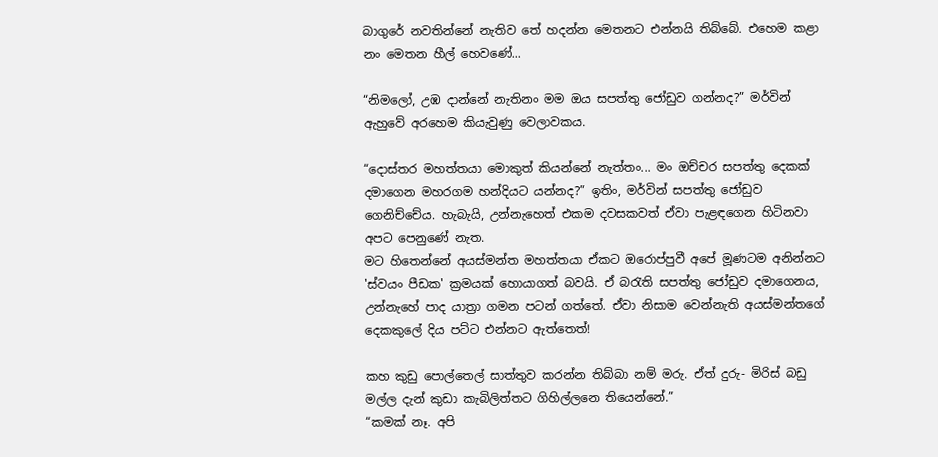බාගුරේ නවතින්නේ නැතිව තේ හදන්න මෙතනට එන්නයි තිබ්බේ. එහෙම කළා නං මෙතන හීල් හෙවණේ...

“නිමලෝ, උඹ දාන්නේ නැතිනං මම ඔය සපත්තු ජෝඩුව ගන්නද?” මර්වින් ඇහුවේ අරහෙම කියැවුණු වෙලාවකය.

“දොස්තර මහත්තයා මොකුත් කියන්නේ නැත්තං... මං ඔච්චර සපත්තු දෙකක් දමාගෙන මහරගම හන්දියට යන්නද?” ඉතිං, මර්වින් සපත්තු ජෝඩුව ගෙනිච්චේය. හැබැයි, උන්නැහෙත් එකම දවසකවත් ඒවා පැළඳගෙන හිටිනවා අපට පෙනුණේ නැත.
මට හිතෙන්නේ අයස්මන්ත මහත්තයා ඒකට ඔරොප්පුවී අපේ මූණටම අනින්නට 'ස්වයං පීඩක' ක්‍රමයක් හොයාගත් බවයි. ඒ බරැති සපත්තු ජෝඩුව දමාගෙනය, උන්නැහේ පාද යාත්‍රා ගමන පටන් ගත්තේ. ඒවා නිසාම වෙන්නැති අයස්මන්තගේ දෙකකුලේ දිය පට්ට එන්නට ඇත්තෙත්!

කහ කුඩු පොල්තෙල් සාත්තුව කරන්න තිබ්බා නම් මරු. ඒත් දුරු- මිරිස් බඩු මල්ල දැන් කුඩා කැබිලිත්තට ගිහිල්ලනෙ තියෙන්නේ.”
“කමක් නෑ. අපි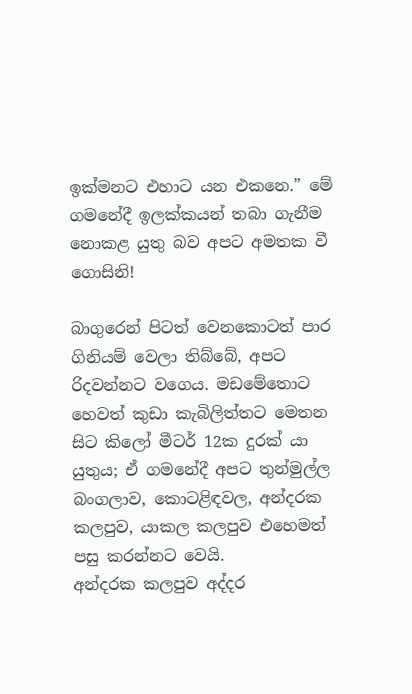ඉක්මනට එහාට යන එකනෙ.” මේ ගමනේදී ඉලක්කයන් තබා ගැනීම නොකළ යුතු බව අපට අමතක වී ගොසිනි!

බාගුරෙන් පිටත් වෙනකොටත් පාර ගිනියම් වෙලා තිබ්බේ, අපට රිදවන්නට වගෙය. මඩමේතොට හෙවත් කුඩා කැබිලිත්තට මෙතන සිට කිලෝ මීටර් 12ක දුරක් යා යුතුය; ඒ ගමනේදී අපට තුන්මුල්ල බංගලාව, කොටළිඳවල, අන්දරක කලපුව, යාකල කලපුව එහෙමත් පසු කරන්නට වෙයි.
අන්දරක කලපුව අද්දර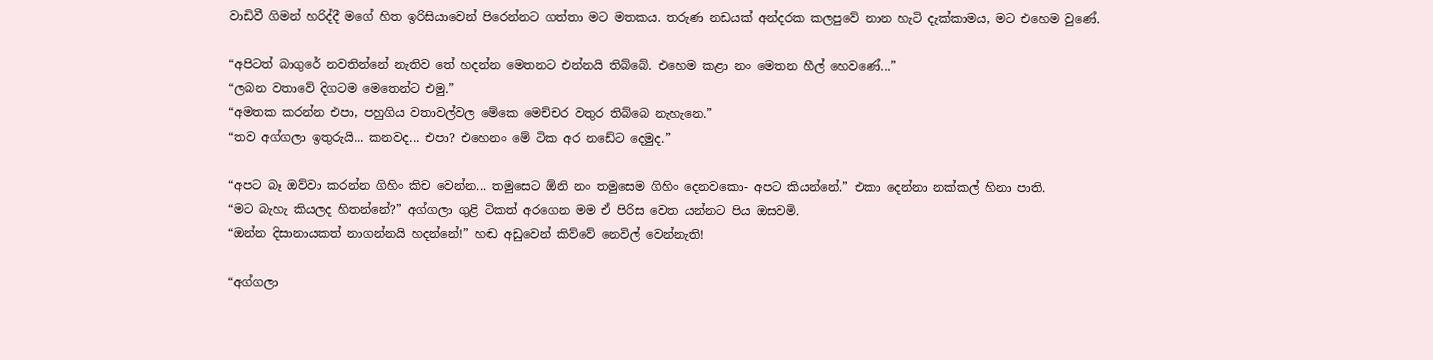වාඩිවී ගිමන් හරිද්දී මගේ හිත ඉරිසියාවෙන් පිරෙන්නට ගත්තා මට මතකය. තරුණ නඩයක් අන්දරක කලපුවේ නාන හැටි දැක්කාමය, මට එහෙම වුණේ.

“අපිටත් බාගුරේ නවතින්නේ නැතිව තේ හදන්න මෙතනට එන්නයි තිබ්බේ. එහෙම කළා නං මෙතන හීල් හෙවණේ...”
“ලබන වතාවේ දිගටම මෙතෙන්ට එමු.”
“අමතක කරන්න එපා, පහුගිය වතාවල්වල මේකෙ මෙච්චර වතුර තිබ්බෙ නැහැනෙ.”
“තව අග්ගලා ඉතුරුයි... කනවද... එපා? එහෙනං මේ ටික අර නඩේට දෙමුද.”

“අපට බෑ ඔව්වා කරන්න ගිහිං කිච වෙන්න... තමුසෙට ඕනි නං තමුසෙම ගිහිං දෙනවකො- අපට කියන්නේ.” එකා දෙන්නා නක්කල් හිනා පාති.
“මට බැහැ කියලද හිතන්නේ?” අග්ගලා ගුළි ටිකත් අරගෙන මම ඒ පිරිස වෙත යන්නට පිය ඔසවමි.
“ඔන්න දිසානායකත් නාගන්නයි හදන්නේ!” හඬ අඩුවෙන් කිව්වේ නෙවිල් වෙන්නැති!

“අග්ගලා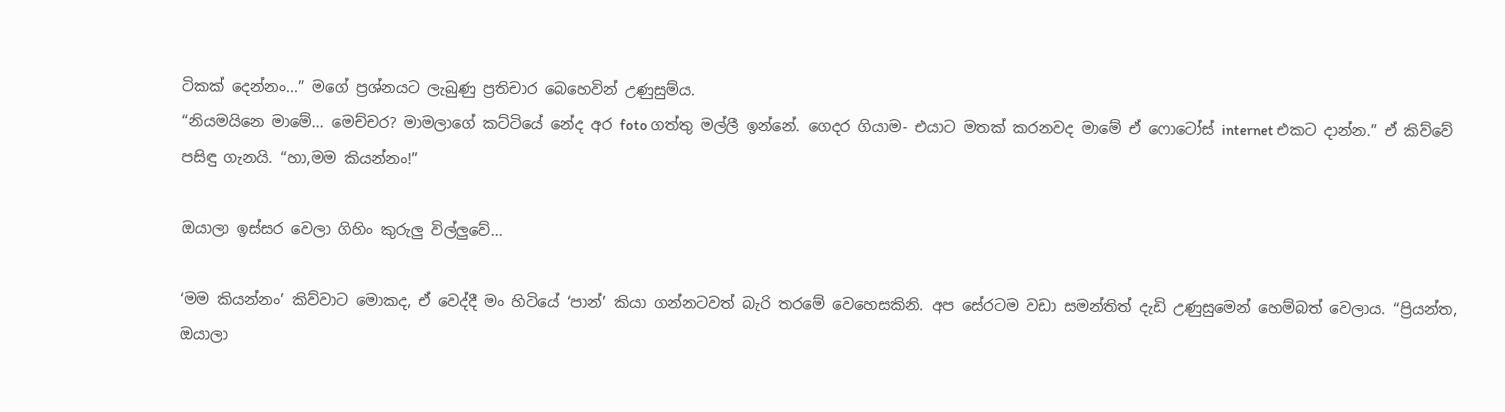ටිකක් දෙන්නං...” මගේ ප්‍රශ්නයට ලැබුණු ප්‍රතිචාර බෙහෙවින් උණුසුම්ය.
“නියමයිනෙ මාමේ... මෙච්චර? මාමලාගේ කට්ටියේ නේද අර foto ගත්තු මල්ලී ඉන්නේ. ගෙදර ගියාම- එයාට මතක් කරනවද මාමේ ඒ ෆොටෝස් internet එකට දාන්න.” ඒ කිව්වේ පසිඳු ගැනයි. “හා,මම කියන්නං!”

ඔයාලා ඉස්සර වෙලා ගිහිං කුරුලු විල්ලුවේ...

‘මම කියන්නං’ කිව්වාට මොකද, ඒ වෙද්දී මං හිටියේ ‘පාන්’ කියා ගන්නටවත් බැරි තරමේ වෙහෙසකිනි. අප සේරටම වඩා සමන්තිත් දැඩි උණුසුමෙන් හෙම්බත් වෙලාය. “ප්‍රියන්ත, ඔයාලා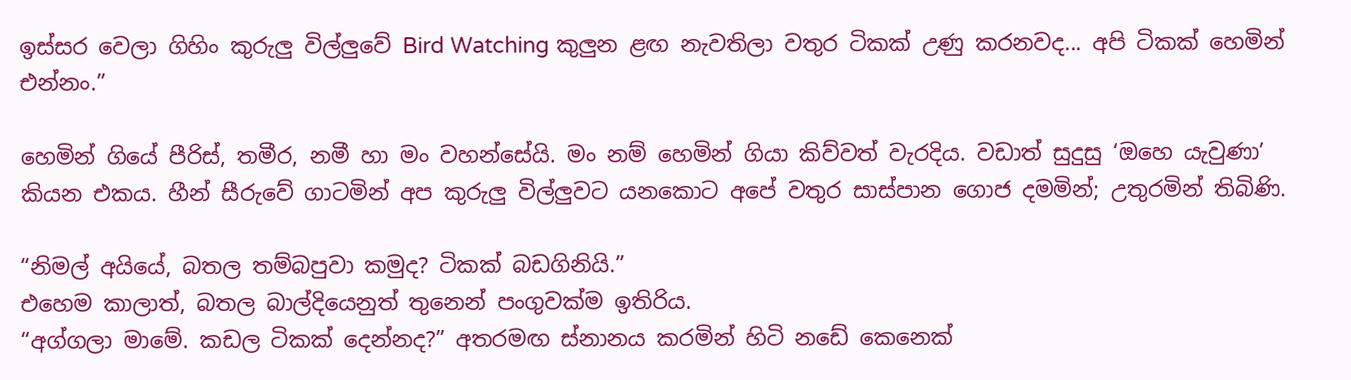ඉස්සර වෙලා ගිහිං කුරුලු විල්ලුවේ Bird Watching කුලුන ළඟ නැවතිලා වතුර ටිකක් උණු කරනවද... අපි ටිකක් හෙමින් එන්නං.”

හෙමින් ගියේ පීරිස්, තමීර, නමී හා මං වහන්සේයි. මං නම් හෙමින් ගියා කිව්වත් වැරදිය. වඩාත් සුදුසු ‘ඔහෙ යැවුණා’ කියන එකය. හීන් සීරුවේ ගාටමින් අප කුරුලු විල්ලුවට යනකොට අපේ වතුර සාස්පාන ගොජ දමමින්; උතුරමින් තිබිණි.

“නිමල් අයියේ, බතල තම්බපුවා කමුද? ටිකක් බඩගිනියි.”
එහෙම කාලාත්, බතල බාල්දියෙනුත් තුනෙන් පංගුවක්ම ඉතිරිය.
“අග්ගලා මාමේ. කඩල ටිකක් දෙන්නද?” අතරමඟ ස්නානය කරමින් හිටි නඩේ කෙනෙක්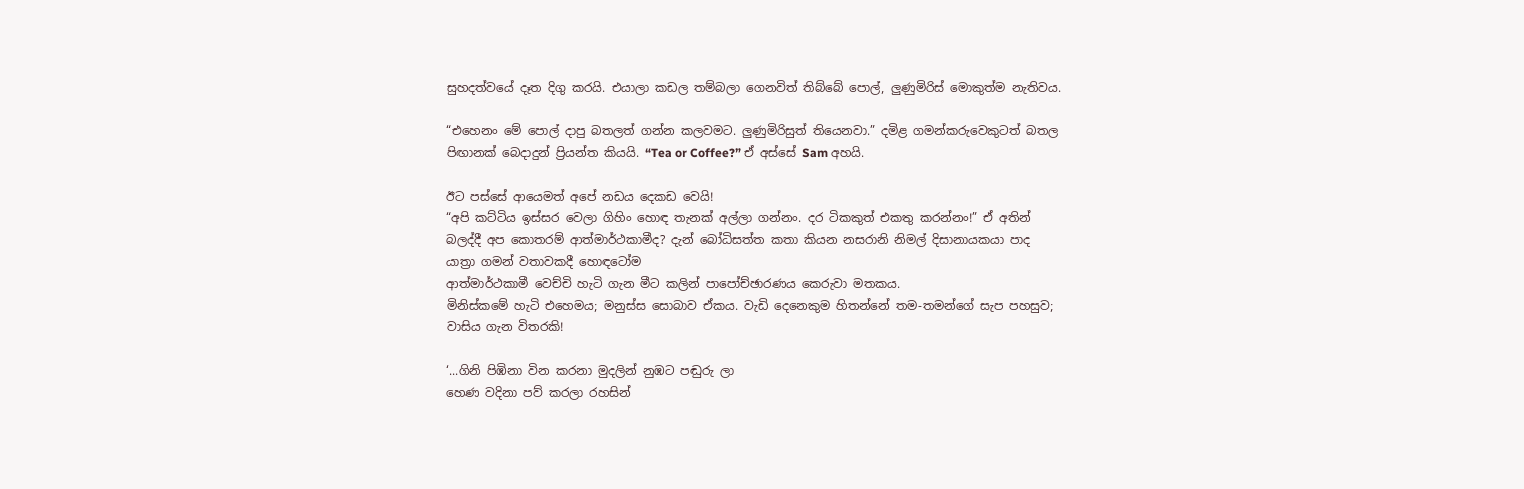සුහදත්වයේ දෑත දිගු කරයි. එයාලා කඩල තම්බලා ගෙනවිත් තිබ්බේ පොල්, ලුණුමිරිස් මොකුත්ම නැතිවය.

“එහෙනං මේ පොල් දාපු බතලත් ගන්න කලවමට. ලුණුමිරිසුත් තියෙනවා.” දමිළ ගමන්කරුවෙකුටත් බතල පිඟානක් බෙදාදුන් ප්‍රියන්ත කියයි. “Tea or Coffee?” ඒ අස්සේ Sam අහයි.

ඊට පස්සේ ආයෙමත් අපේ නඩය දෙකඩ වෙයි!
“අපි කට්ටිය ඉස්සර වෙලා ගිහිං හොඳ තැනක් අල්ලා ගන්නං. දර ටිකකුත් එකතු කරන්නං!” ඒ අතින් බලද්දී අප කොතරම් ආත්මාර්ථකාමීද? දැන් බෝධිසත්ත කතා කියන නසරානි නිමල් දිසානායකයා පාද යාත්‍රා ගමන් වතාවකදී හොඳටෝම
ආත්මාර්ථකාමී වෙච්චි හැටි ගැන මීට කලින් පාපෝච්ඡාරණය කෙරුවා මතකය.
මිනිස්කමේ හැටි එහෙමය; මනුස්ස සොබාව ඒකය. වැඩි දෙනෙකුම හිතන්නේ තම-තමන්ගේ සැප පහසුව; වාසිය ගැන විතරකි!

‘...ගිනි පිඹිනා වින කරනා මුදලින් නුඹට පඬුරු ලා
හෙණ වදිනා පව් කරලා රහසින්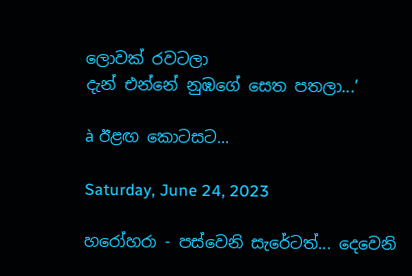ලොවක් රවටලා
දැන් එන්නේ නුඹගේ සෙත පතලා...’

à ඊළඟ කොටසට...

Saturday, June 24, 2023

හරෝහරා - පස්වෙනි සැරේටත්... දෙවෙනි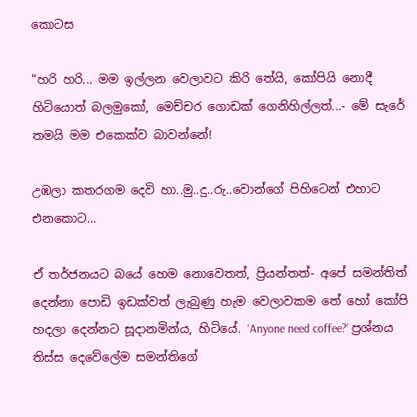කොටස

“හරි හරි... මම ඉල්ලන වෙලාවට කිරි තේයි, කෝපියි නොදී හිටියොත් බලමුකෝ, මෙච්චර ගොඩක් ගෙනිහිල්ලත්...- මේ සැරේ තමයි මම එකෙක්ව බාවන්නේ!

උඹලා කතරගම දෙවි හා..මු..දු..රු..වොන්ගේ පිහිටෙන් එහාට එනකොට...

ඒ තර්ජනයට බයේ හෙම නොවෙතත්, ප්‍රියන්තත්- අපේ සමන්තිත් දෙන්නා පොඩි ඉඩක්වත් ලැබුණු හැම වෙලාවකම තේ හෝ කෝපි හදලා දෙන්නට සූදානමින්ය, හිටියේ. ‘Anyone need coffee?’ ප්‍රශ්නය තිස්ස දෙවේලේම සමන්තිගේ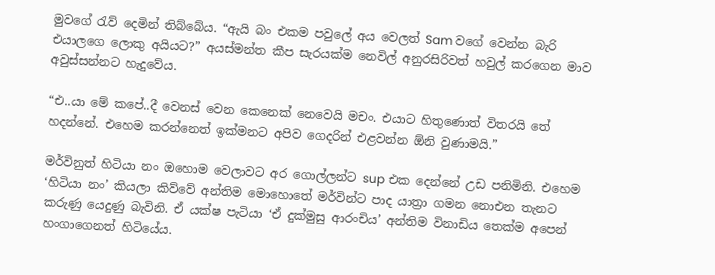මුවගේ රැව් දෙමින් තිබ්බේය. “ඇයි බං එකම පවුලේ අය වෙලත් Sam වගේ වෙන්න බැරි එයාලගෙ ලොකු අයියට?” අයස්මන්ත කීප සැරයක්ම නෙවිල් අනුරසිරිවත් හවුල් කරගෙන මාව අවුස්සන්නට හැදුවේය.

“එ..යා මේ කපේ..දී වෙනස් වෙන කෙනෙක් නෙවෙයි මචං. එයාට හිතුණොත් විතරයි තේ හදන්නේ. එහෙම කරන්නෙත් ඉක්මනට අපිව ගෙදරින් එළවන්න ඕනි වුණාමයි.”

මර්විනුත් හිටියා නං ඔහොම වෙලාවට අර ගොල්ලන්ට sup එක දෙන්නේ උඩ පනිමිනි. එහෙම ‘හිටියා නං’ කියලා කිව්වේ අන්තිම මොහොතේ මර්වින්ට පාද යාත්‍රා ගමන නොඑන තැනට කරුණු යෙදුණු බැවිනි. ඒ යක්ෂ පැටියා ‘ඒ දුක්මුසු ආරංචිය’ අන්තිම විනාඩිය තෙක්ම අපෙන් හංගාගෙනත් හිටියේය.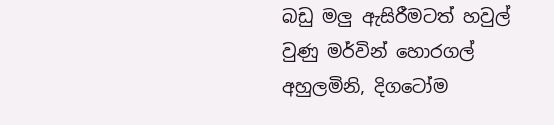බඩු මලු ඇසිරීමටත් හවුල් වුණු මර්වින් හොරගල් අහුලමිනි, දිගටෝම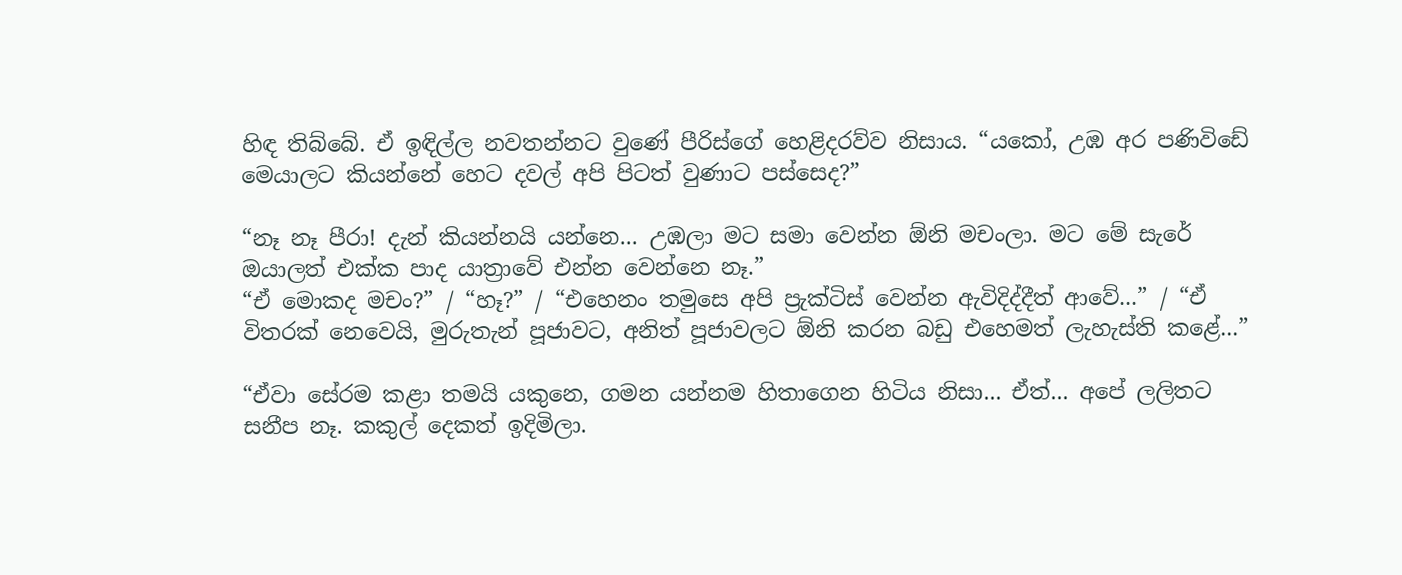හිඳ තිබ්බේ. ඒ ඉඳිල්ල නවතන්නට වුණේ පීරිස්ගේ හෙළිදරව්ව නිසාය. “යකෝ, උඹ අර පණිවිඩේ මෙයාලට කියන්නේ හෙට දවල් අපි පිටත් වුණාට පස්සෙද?”

“නෑ නෑ පීරා! දැන් කියන්නයි යන්නෙ... උඹලා මට සමා වෙන්න ඕනි මචංලා. මට මේ සැරේ ඔයාලත් එක්ක පාද යාත්‍රාවේ එන්න වෙන්නෙ නෑ.”
“ඒ මොකද මචං?” / “හෑ?” / “එහෙනං තමුසෙ අපි ප්‍රැක්ටිස් වෙන්න ඇවිදිද්දීත් ආවේ...” / “ඒ විතරක් නෙවෙයි, මුරුතැන් පූජාවට, අනිත් පූජාවලට ඕනි කරන බඩු එහෙමත් ලැහැස්ති කළේ...”

“ඒවා සේරම කළා තමයි යකුනෙ, ගමන යන්නම හිතාගෙන හිටිය නිසා... ඒත්... අපේ ලලිතට සනීප නෑ. කකුල් දෙකත් ඉදිමිලා.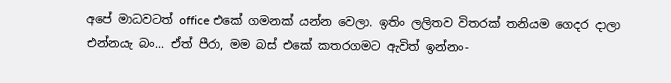අපේ මාධවටත් office එකේ ගමනක් යන්න වෙලා. ඉතිං ලලිතව විතරක් තනියම ගෙදර දාලා එන්නයැ බං... ඒත් පීරා, මම බස් එකේ කතරගමට ඇවිත් ඉන්නං-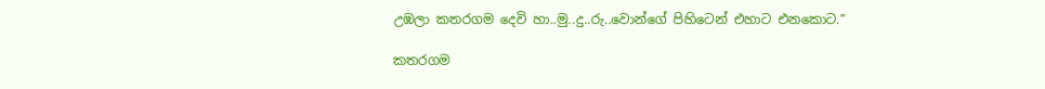උඹලා කතරගම දෙවි හා..මු..දු..රු..වොන්ගේ පිහිටෙන් එහාට එනකොට.”

කතරගම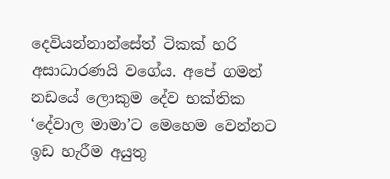දෙවියන්නාන්සේත් ටිකක් හරි අසාධාරණයි වගේය. අපේ ගමන් නඩයේ ලොකුම දේව භක්තික ‘දේවාල මාමා’ට මෙහෙම වෙන්නට ඉඩ හැරීම අයුතු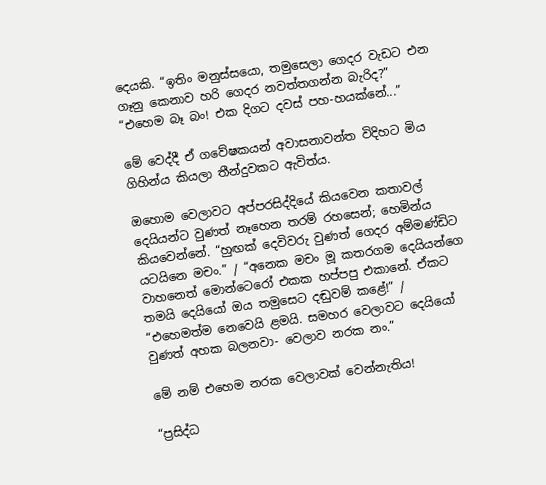දෙයකි. “ඉතිං මනුස්සයො, තමුසෙලා ගෙදර වැඩට එන ගෑනු කෙනාව හරි ගෙදර නවත්තගන්න බැරිද?”
“එහෙම බෑ බං! එක දිගට දවස් පහ-හයක්නේ...”

මේ වෙද්දී ඒ ගවේෂකයන් අවාසනාවන්ත විදිහට මිය ගිහින්ය කියලා තීන්දුවකට ඇවිත්ය.

ඔහොම වෙලාවට අප්පරසිද්දියේ කියවෙන කතාවල් දෙයියන්ට වුණත් නෑහෙන තරම් රහසෙන්; හෙමින්ය කියවෙන්නේ. “හුඟක් දෙවිවරු වුණත් ගෙදර අම්මණ්ඩිට යටයිනෙ මචං.” / “අනෙක මචං මූ කතරගම දෙයියන්ගෙ වාහනෙත් මොන්ටෙරෝ එකක හප්පපු එකානේ. ඒකට තමයි දෙයියෝ ඔය තමුසෙට දඬුවම් කළේ!” / “එහෙමත්ම නෙවෙයි ළමයි. සමහර වෙලාවට දෙයියෝ වුණත් අහක බලනවා- වෙලාව නරක නං.”

මේ නම් එහෙම නරක වෙලාවක් වෙන්නැතිය!

“ප්‍රසිද්ධ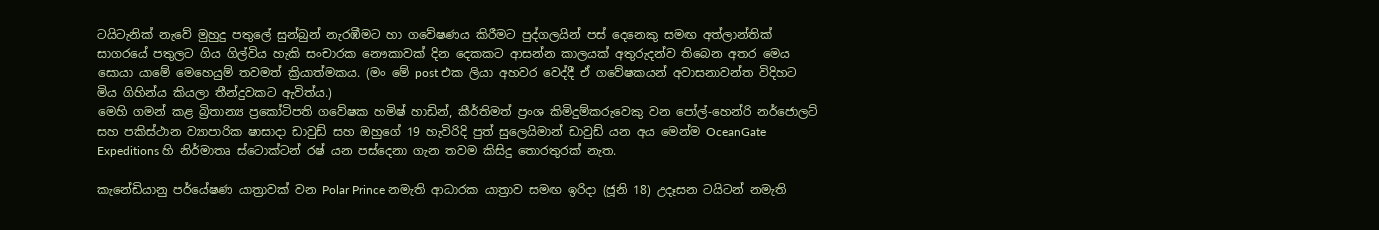ටයිටැනික් නැවේ මුහුදු පතුලේ සුන්බුන් නැරඹීමට හා ගවේෂණය කිරීමට පුද්ගලයින් පස් දෙනෙකු සමඟ අත්ලාන්තික් සාගරයේ පතුලට ගිය ගිල්විය හැකි සංචාරක නෞකාවක් දින දෙකකට ආසන්න කාලයක් අතුරුදන්ව තිබෙන අතර මෙය සොයා යාමේ මෙහෙයුම් තවමත් ක්‍රියාත්මකය. (මං මේ post එක ලියා අහවර වෙද්දී ඒ ගවේෂකයන් අවාසනාවන්ත විදිහට මිය ගිහින්ය කියලා තීන්දුවකට ඇවිත්ය.)
මෙහි ගමන් කළ බ්‍රිතාන්‍ය ප්‍රකෝටිපති ගවේෂක හමිෂ් හාඩින්, කීර්තිමත් ප්‍රංශ කිමිදුම්කරුවෙකු වන පෝල්-හෙන්රි නර්ජොලට් සහ පකිස්ථාන ව්‍යාපාරික ෂාසාදා ඩාවුඩ් සහ ඔහුගේ 19 හැවිරිදි පුත් සුලෙයිමාන් ඩාවුඩ් යන අය මෙන්ම OceanGate Expeditions හි නිර්මාතෘ ස්ටොක්ටන් රෂ් යන පස්දෙනා ගැන තවම කිසිදු තොරතුරක් නැත.

කැනේඩියානු පර්යේෂණ යාත්‍රාවක් වන Polar Prince නමැති ආධාරක යාත්‍රාව සමඟ ඉරිදා (ජූනි 18) උදෑසන ටයිටන් නමැති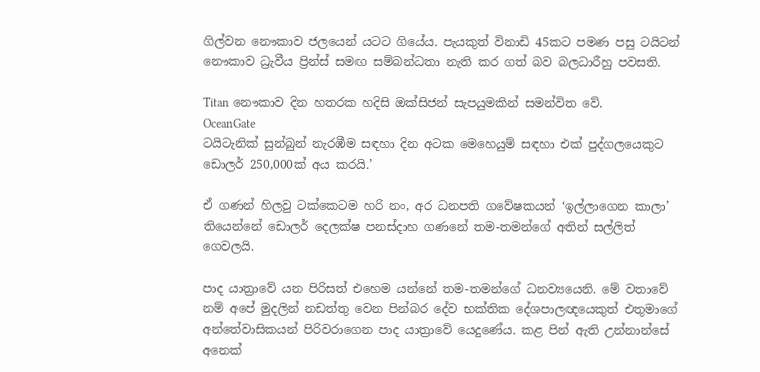ගිල්වන නෞකාව ජලයෙන් යටට ගියේය. පැයකුත් විනාඩි 45කට පමණ පසු ටයිටන් නෞකාව ධ්‍රැවීය ප්‍රින්ස් සමඟ සම්බන්ධතා නැති කර ගත් බව බලධාරීහු පවසති.

Titan නෞකාව දින හතරක හදිසි ඔක්සිජන් සැපයුමකින් සමන්විත වේ.
OceanGate
ටයිටැනික් සුන්බුන් නැරඹීම සඳහා දින අටක මෙහෙයුම් සඳහා එක් පුද්ගලයෙකුට ඩොලර් 250,000ක් අය කරයි.’

ඒ ගණන් හිලවු ටක්කෙටම හරි නං, අර ධනපති ගවේෂකයන් ‘ඉල්ලාගෙන කාලා’ තියෙන්නේ ඩොලර් දෙලක්ෂ පනස්දාහ ගණනේ තම-තමන්ගේ අතින් සල්ලිත් ගෙවලයි.

පාද යාත්‍රාවේ යන පිරිසත් එහෙම යන්නේ තම-තමන්ගේ ධනව්‍යයෙනි. මේ වතාවේ නම් අපේ මුදලින් නඩත්තු වෙන පින්බර දේව භක්තික දේශපාලඥයෙකුත් එතුමාගේ අන්තේවාසිකයන් පිරිවරාගෙන පාද යාත්‍රාවේ යෙදුණේය. කළ පින් ඇති උන්නාන්සේ අනෙක්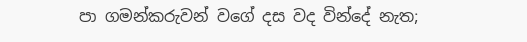පා ගමන්කරුවන් වගේ දස වද වින්දේ නැත;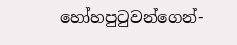හෝහපුටුවන්ගෙන්-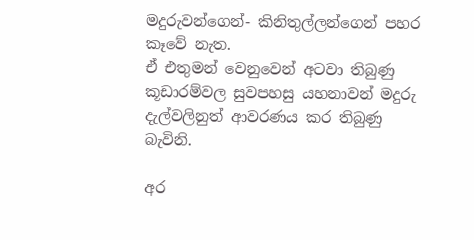මදුරුවන්ගෙන්- කිනිතුල්ලන්ගෙන් පහර කෑවේ නැත.
ඒ එතුමන් වෙනුවෙන් අටවා තිබුණු කූඩාරම්වල සුවපහසු යහනාවන් මදුරු දැල්වලිනුත් ආවරණය කර තිබුණු බැවිනි.

අර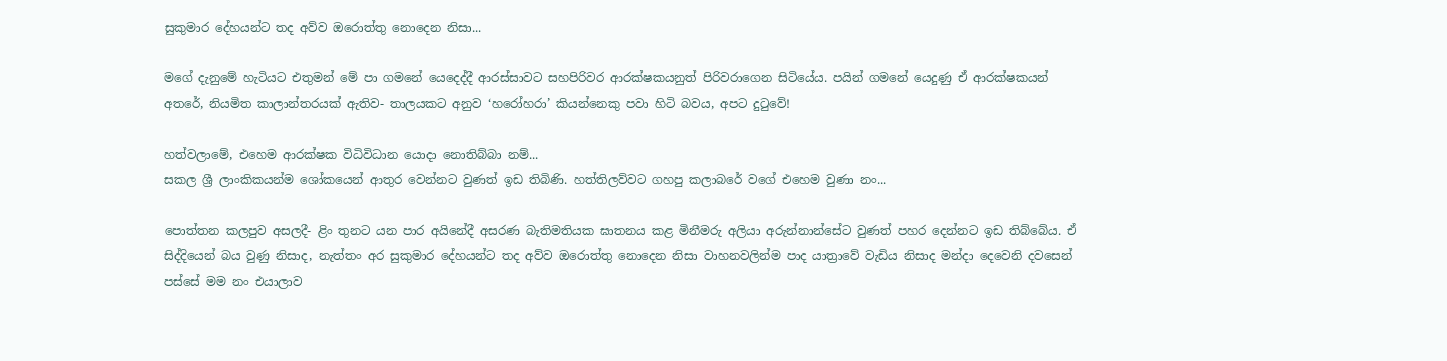සුකුමාර දේහයන්ට තද අව්ව ඔරොත්තු නොදෙන නිසා...

මගේ දැනුමේ හැටියට එතුමන් මේ පා ගමනේ යෙදෙද්දී ආරස්සාවට සහපිරිවර ආරක්ෂකයනුත් පිරිවරාගෙන සිටියේය. පයින් ගමනේ යෙදුණු ඒ ආරක්ෂකයන් අතරේ, නියමිත කාලාන්තරයක් ඇතිව- තාලයකට අනුව ‘හරෝහරා’ කියන්නෙකු පවා හිටි බවය, අපට දුටුවේ!

හත්වලාමේ, එහෙම ආරක්ෂක විධිවිධාන යොදා නොතිබ්බා නම්...
සකල ශ්‍රී ලාංකිකයන්ම ශෝකයෙන් ආතුර වෙන්නට වුණත් ඉඩ තිබිණි. හත්තිලව්වට ගහපු කලාබරේ වගේ එහෙම වුණා නං...

පොත්තන කලපුව අසලදී- ළිං තුනට යන පාර අයිනේදී අසරණ බැතිමතියක ඝාතනය කළ මිනීමරු අලියා අරුන්නාන්සේට වුණත් පහර දෙන්නට ඉඩ තිබ්බේය. ඒ සිද්දියෙන් බය වුණු නිසාද, නැත්තං අර සුකුමාර දේහයන්ට තද අව්ව ඔරොත්තු නොදෙන නිසා වාහනවලින්ම පාද යාත්‍රාවේ වැඩිය නිසාද මන්දා දෙවෙනි දවසෙන් පස්සේ මම නං එයාලාව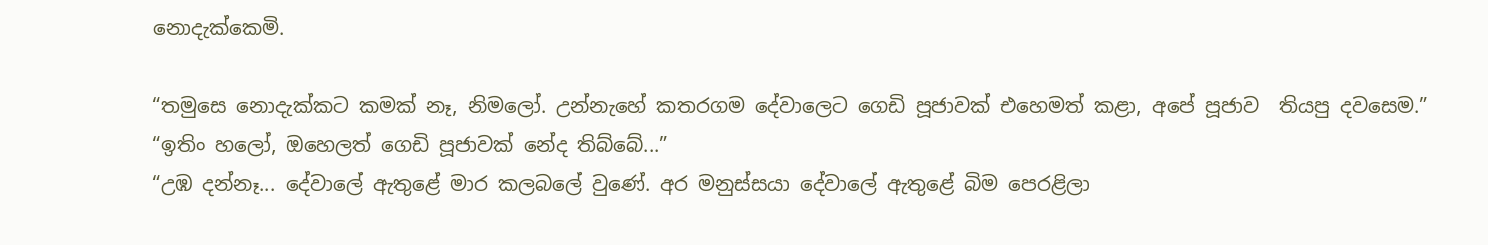නොදැක්කෙමි.

“තමුසෙ නොදැක්කට කමක් නෑ, නිමලෝ. උන්නැහේ කතරගම දේවාලෙට ගෙඩි පූජාවක් එහෙමත් කළා, අපේ පූජාව  තියපු දවසෙම.”
“ඉතිං හලෝ, ඔහෙලත් ගෙඩි පූජාවක් නේද තිබ්බේ...”
“උඹ දන්නෑ... දේවාලේ ඇතුළේ මාර කලබලේ වුණේ. අර මනුස්සයා දේවාලේ ඇතුළේ බිම පෙරළිලා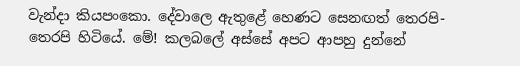වැන්දා කියපංකො. දේවාලෙ ඇතුළේ හෙණට සෙනඟත් තෙරපි- තෙරපි හිටියේ. මේ! කලබලේ අස්සේ අපට ආපහු දුන්නේ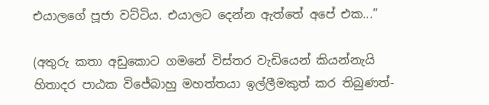එයාලගේ පූජා වට්ටිය. එයාලට දෙන්න ඇත්තේ අපේ එක...”

(අතුරු කතා අඩුකොට ගමනේ විස්තර වැඩියෙන් කියන්නැයි හිතාදර පාඨක විජේබාහු මහත්තයා ඉල්ලීමකුත් කර තිබුණත්-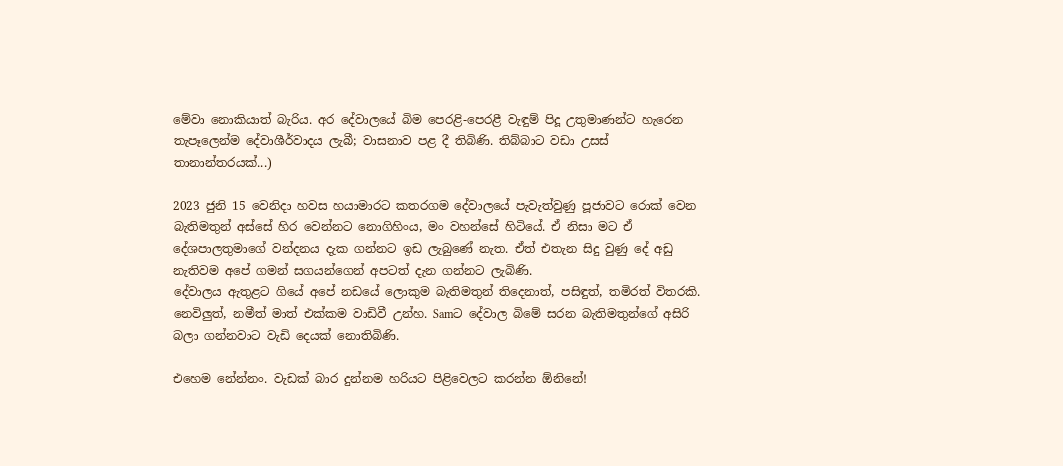මේවා නොකියාත් බැරිය. අර දේවාලයේ බිම පෙරළි-පෙරළී වැඳුම් පිදූ උතුමාණන්ට හැරෙන තැපෑලෙන්ම දේවාශීර්වාදය ලැබී; වාසනාව පළ දී තිබිණි. තිබ්බාට වඩා උසස් තානාන්තරයක්...)

2023 ජුනි 15 වෙනිදා හවස හයාමාරට කතරගම දේවාලයේ පැවැත්වුණු පූජාවට රොක් වෙන බැතිමතුන් අස්සේ හිර වෙන්නට නොගිහිංය, මං වහන්සේ හිටියේ. ඒ නිසා මට ඒ දේශපාලතුමාගේ වන්දනය දැක ගන්නට ඉඩ ලැබුණේ නැත. ඒත් එතැන සිදු වුණු දේ අඩු නැතිවම අපේ ගමන් සගයන්ගෙන් අපටත් දැන ගන්නට ලැබිණි.
දේවාලය ඇතුළට ගියේ අපේ නඩයේ ලොකුම බැතිමතුන් තිදෙනාත්, පසිඳුත්, තමිරත් විතරකි.
නෙවිලුත්, නමීත් මාත් එක්කම වාඩිවී උන්හ. Samට දේවාල බිමේ සරන බැතිමතුන්ගේ අසිරි බලා ගන්නවාට වැඩි දෙයක් නොතිබිණි.

එහෙම නේන්නං. වැඩක් බාර දුන්නම හරියට පිළිවෙලට කරන්න ඕනිනේ!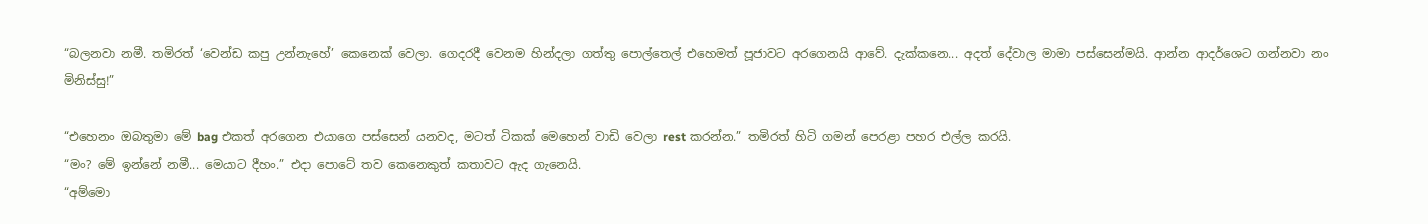“බලනවා නමී. තමිරත් ‘වෙන්ඩ කපු උන්නැහේ’ කෙනෙක් වෙලා. ගෙදරදී වෙනම හින්දලා ගත්තු පොල්තෙල් එහෙමත් පූජාවට අරගෙනයි ආවේ. දැක්කනෙ... අදත් දේවාල මාමා පස්සෙන්මයි. ආන්න ආදර්ශෙට ගන්නවා නං මිනිස්සු!”

“එහෙනං ඔබතුමා මේ bag එකත් අරගෙන එයාගෙ පස්සෙන් යනවද, මටත් ටිකක් මෙහෙන් වාඩි වෙලා rest කරන්න.” තමිරත් හිටි ගමන් පෙරළා පහර එල්ල කරයි.
“මං? මේ ඉන්නේ නමී... මෙයාට දීහං.” එදා පොටේ තව කෙනෙකුත් කතාවට ඇද ගැනෙයි.
“අම්මො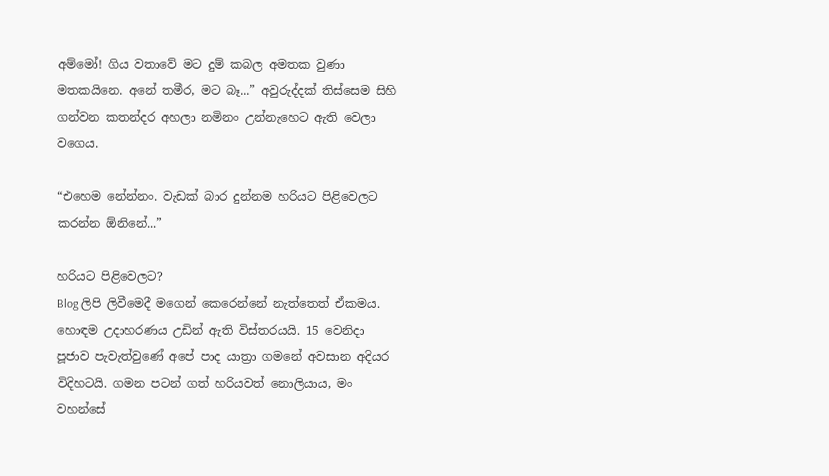අම්මෝ! ගිය වතාවේ මට දුම් කබල අමතක වුණා මතකයිනෙ. අනේ තමීර, මට බෑ...” අවුරුද්දක් තිස්සෙම සිහි ගන්වන කතන්දර අහලා නමිනං උන්නැහෙට ඇති වෙලා වගෙය.

“එහෙම නේන්නං. වැඩක් බාර දුන්නම හරියට පිළිවෙලට කරන්න ඕනිනේ...”

හරියට පිළිවෙලට?
Blog ලිපි ලිවීමෙදී මගෙන් කෙරෙන්නේ නැත්තෙත් ඒකමය. හොඳම උදාහරණය උඩින් ඇති විස්තරයයි. 15 වෙනිදා පූජාව පැවැත්වුණේ අපේ පාද යාත්‍රා ගමනේ අවසාන අදියර විදිහටයි. ගමන පටන් ගත් හරියවත් නොලියාය, මං වහන්සේ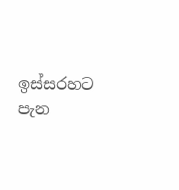ඉස්සරහට පැන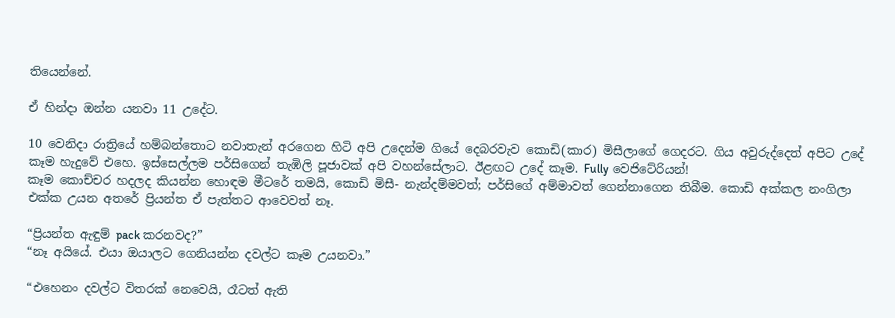තියෙන්නේ.

ඒ හින්දා ඔන්න යනවා 11 උදේට.

10 වෙනිදා රාත්‍රියේ හම්බන්තොට නවාතැන් අරගෙන හිටි අපි උදෙන්ම ගියේ දෙබරවැව කොඩි(කාර) මිසීලාගේ ගෙදරට. ගිය අවුරුද්දෙත් අපිට උදේ කෑම හැදුවේ එහෙ. ඉස්සෙල්ලම පර්සිගෙන් තැඹිලි පූජාවක් අපි වහන්සේලාට. ඊළඟට උදේ කෑම. Fully වෙජිටේරියන්!
කෑම කොච්චර හදලද කියන්න හොඳම මීටරේ තමයි, කොඩි මිසී- නැන්දම්මවත්; පර්සිගේ අම්මාවත් ගෙන්නාගෙන තිබීම. කොඩි අක්කල නංගිලා එක්ක උයන අතරේ ප්‍රියන්ත ඒ පැත්තට ආවෙවත් නෑ.

“ප්‍රියන්ත ඇඳුම් pack කරනවද?”
“නෑ අයියේ. එයා ඔයාලට ගෙනියන්න දවල්ට කෑම උයනවා.”

“එහෙනං දවල්ට විතරක් නෙවෙයි, රෑටත් ඇති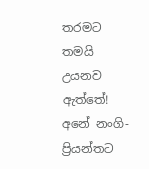තරමට තමයි උයනව ඇත්තේ! අනේ නංගි- ප්‍රියන්තට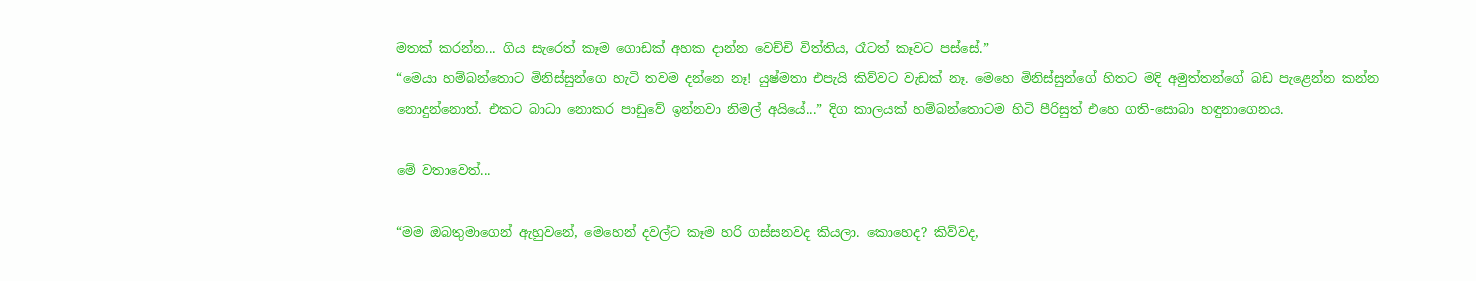මතක් කරන්න... ගිය සැරෙත් කෑම ගොඩක් අහක දාන්න වෙච්චි විත්තිය, රෑටත් කෑවට පස්සේ.”
“මෙයා හම්බන්තොට මිනිස්සුන්ගෙ හැටි තවම දන්නෙ නෑ! යුෂ්මතා එපැයි කිව්වට වැඩක් නෑ. මෙහෙ මිනිස්සුන්ගේ හිතට මදි අමුත්තන්ගේ බඩ පැළෙන්න කන්න නොදුන්නොත්. එකට බාධා නොකර පාඩුවේ ඉන්නවා නිමල් අයියේ...” දිග කාලයක් හම්බන්තොටම හිටි පීරිසුත් එහෙ ගති-සොබා හඳුනාගෙනය.

මේ වතාවෙත්...

“මම ඔබතුමාගෙන් ඇහුවනේ, මෙහෙන් දවල්ට කෑම හරි ගස්සනවද කියලා. කොහෙද? කිව්වද,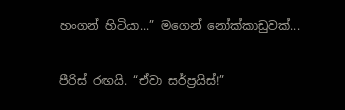හංගන් හිටියා...” මගෙන් නෝක්කාඩුවක්...

පීරිස් රඟයි. “ඒවා සර්ප්‍රයිස්!”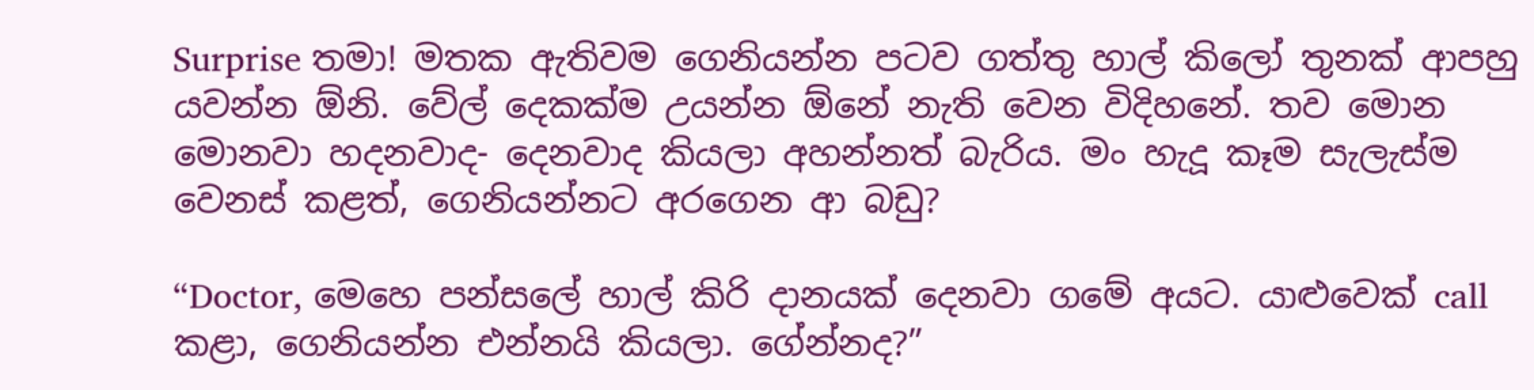Surprise තමා! මතක ඇතිවම ගෙනියන්න පටව ගත්තු හාල් කිලෝ තුනක් ආපහු යවන්න ඕනි. වේල් දෙකක්ම උයන්න ඕනේ නැති වෙන විදිහනේ. තව මොන මොනවා හදනවාද- දෙනවාද කියලා අහන්නත් බැරිය. මං හැදූ කෑම සැලැස්ම වෙනස් කළත්, ගෙනියන්නට අරගෙන ආ බඩු?

“Doctor, මෙහෙ පන්සලේ හාල් කිරි දානයක් දෙනවා ගමේ අයට. යාළුවෙක් call කළා, ගෙනියන්න එන්නයි කියලා. ගේන්නද?”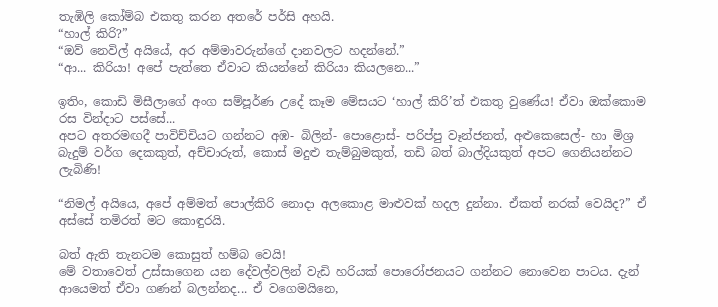තැඹිලි කෝම්බ එකතු කරන අතරේ පර්සි අහයි.
“හාල් කිරි?”
“ඔව් නෙවිල් අයියේ, අර අම්මාවරුන්ගේ දානවලට හදන්නේ.”
“ආ... කිරියා! අපේ පැත්තෙ ඒවාට කියන්නේ කිරියා කියලනෙ...”

ඉතිං, කොඩි මිසීලාගේ අංග සම්පූර්ණ උදේ කෑම මේසයට ‘හාල් කිරි’ත් එකතු වුණේය! ඒවා ඔක්කොම රස වින්දාට පස්සේ...
අපට අතරමඟදී පාවිච්චියට ගන්නට අඹ- බිලින්- පොළොස්- පරිප්පු වෑන්ජනත්, අළුකෙසෙල්- හා මිශ්‍ර බැදුම් වර්ග දෙකකුත්, අච්චාරුත්, කොස් මදුළු තැම්බුමකුත්, තඩි බත් බාල්දියකුත් අපට ගෙනියන්නට ලැබිණි!

“නිමල් අයියෙ, අපේ අම්මත් පොල්කිරි නොදා අලකොළ මාළුවක් හදල දුන්නා. ඒකත් නරක් වෙයිද?” ඒ අස්සේ තමිරත් මට කොඳුරයි.

බත් ඇති තැනටම කොසුත් හම්බ වෙයි!
මේ වතාවෙත් උස්සාගෙන යන දේවල්වලින් වැඩි හරියක් පොරෝජනයට ගන්නට නොවෙන පාටය. දැන් ආයෙමත් ඒවා ගණන් බලන්නද... ඒ වගෙමයිනෙ,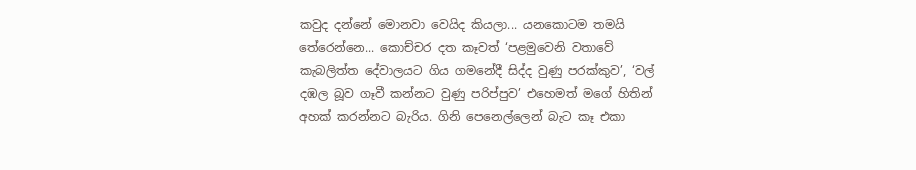කවුද දන්නේ මොනවා වෙයිද කියලා... යනකොටම තමයි තේරෙන්නෙ... කොච්චර දත කෑවත් ‘පළමුවෙනි වතාවේ
කැබලිත්ත දේවාලයට ගිය ගමනේදී සිද්ද වුණු පරක්කුව’, ‘වල් දඹල බූව ගෑවී කන්නට වුණු පරිප්පුව’ එහෙමත් මගේ හිතින් අහක් කරන්නට බැරිය. ගිනි පෙනෙල්ලෙන් බැට කෑ එකා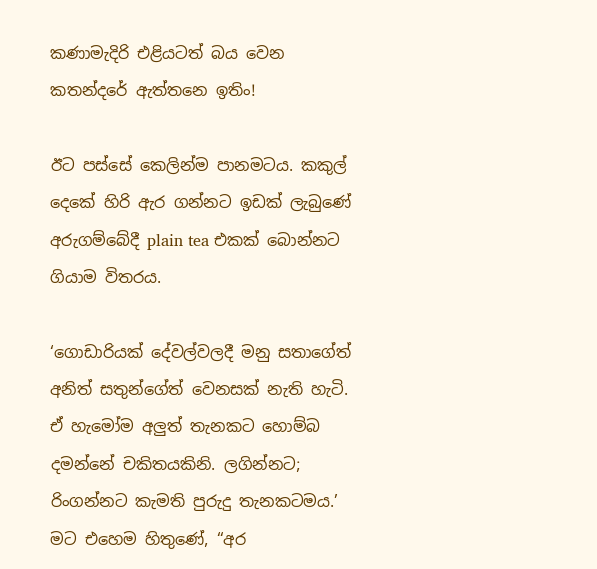කණාමැදිරි එළියටත් බය වෙන කතන්දරේ ඇත්තනෙ ඉතිං!

ඊට පස්සේ කෙලින්ම පානමටය. කකුල් දෙකේ හිරි ඇර ගන්නට ඉඩක් ලැබුණේ අරුගම්බේදී plain tea එකක් බොන්නට ගියාම විතරය.

‘ගොඩාරියක් දේවල්වලදී මනු සතාගේත් අනිත් සතුන්ගේත් වෙනසක් නැති හැටි. ඒ හැමෝම අලුත් තැනකට හොම්බ දමන්නේ චකිතයකිනි. ලගින්නට; රිංගන්නට කැමති පුරුදු තැනකටමය.’ මට එහෙම හිතුණේ, “අර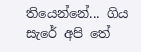තියෙන්නේ... ගිය  සැරේ අපි තේ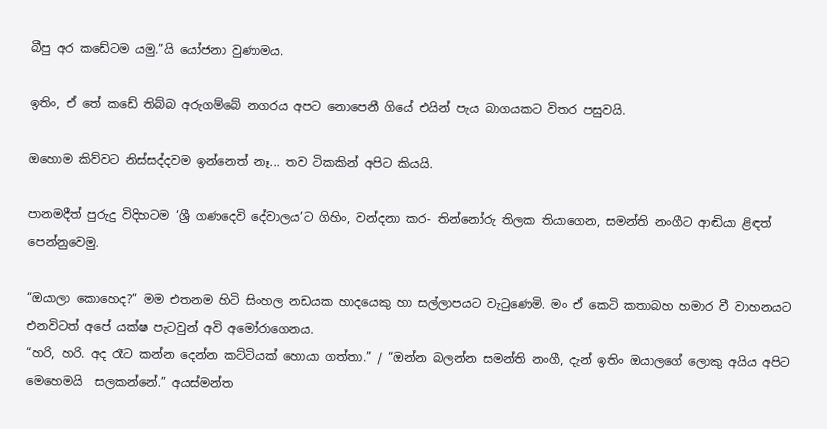බීපු අර කඩේටම යමු.”යි යෝජනා වුණාමය.

ඉතිං, ඒ තේ කඩේ තිබ්බ අරුගම්බේ නගරය අපට නොපෙනී ගියේ එයින් පැය බාගයකට විතර පසුවයි.

ඔහොම කිව්වට නිස්සද්දවම ඉන්නෙත් නෑ... තව ටිකකින් අපිට කියයි.

පානමදීත් පුරුදු විදිහටම ‘ශ්‍රී ගණදෙවි දේවාලය’ට ගිහිං, වන්දනා කර- තින්නෝරු තිලක තියාගෙන, සමන්ති නංගීට ආඬියා ළිඳත් පෙන්නුවෙමු.

“ඔයාලා කොහෙද?” මම එතනම හිටි සිංහල නඩයක හාදයෙකු හා සල්ලාපයට වැටුණෙමි. මං ඒ කෙටි කතාබහ හමාර වී වාහනයට එනවිටත් අපේ යක්ෂ පැටවුන් අවි අමෝරාගෙනය.
“හරි, හරි. අද රෑට කන්න දෙන්න කට්ටියක් හොයා ගත්තා.” / “ඔන්න බලන්න සමන්ති නංගී, දැන් ඉතිං ඔයාලගේ ලොකු අයිය අපිට මෙහෙමයි  සලකන්නේ.” අයස්මන්ත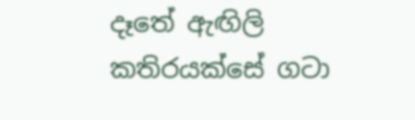දෑතේ ඇඟිලි කතිරයක්සේ ගටා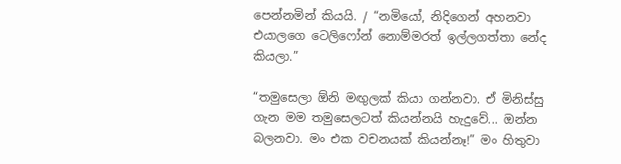පෙන්නමින් කියයි. / “නමියෝ, නිදිගෙන් අහනවා එයාලගෙ ටෙලිෆෝන් නොම්මරත් ඉල්ලගත්තා නේද කියලා.”

“තමුසෙලා ඕනි මඟුලක් කියා ගන්නවා. ඒ මිනිස්සු ගැන මම තමුසෙලටත් කියන්නයි හැදුවේ... ඔන්න බලනවා. මං එක වචනයක් කියන්නෑ!” මං හිතුවා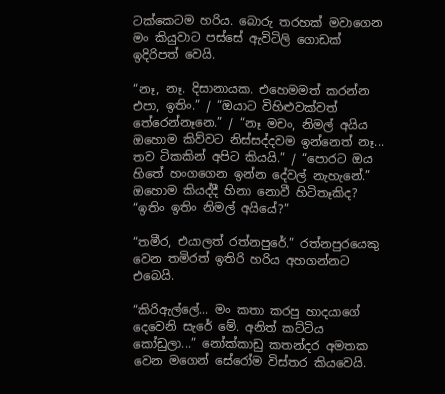ටක්කෙටම හරිය. බොරු තරහක් මවාගෙන මං කියුවාට පස්සේ ඇවිටිලි ගොඩක් ඉදිරිපත් වෙයි.

“නෑ, නෑ. දිසානායක. එහෙමමත් කරන්න එපා, ඉතිං.” / “ඔයාට විහිළුවක්වත් තේරෙන්නෑනෙ.” / “නෑ මචං, නිමල් අයිය ඔහොම කිව්වට නිස්සද්දවම ඉන්නෙත් නෑ... තව ටිකකින් අපිට කියයි.” / “පොරට ඔය හිතේ හංගගෙන ඉන්න දේවල් නැහැනේ.”
ඔහොම කියද්දී හිනා නොවී හිටිතෑකිද?
“ඉතිං ඉතිං නිමල් අයියේ?”

“තමීර, එයාලත් රත්නපුරේ.” රත්නපුරයෙකු වෙන තමිරත් ඉතිරි හරිය අහගන්නට එබෙයි.

“කිරිඇල්ලේ... මං කතා කරපු හාදයාගේ දෙවෙනි සැරේ මේ. අනිත් කට්ටිය කෝඩුලා...” නෝක්කාඩු කතන්දර අමතක වෙන මගෙන් සේරෝම විස්තර කියවෙයි.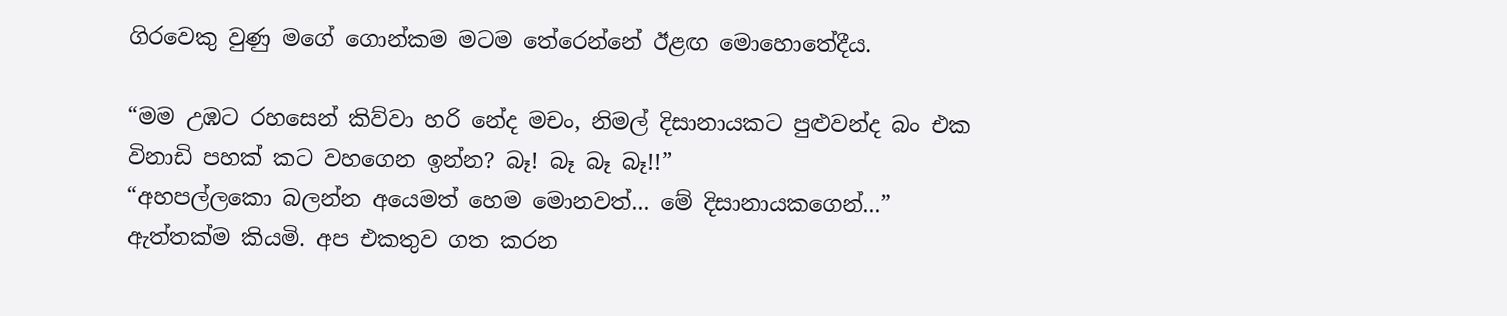ගිරවෙකු වුණු මගේ ගොන්කම මටම තේරෙන්නේ ඊළඟ මොහොතේදීය.

“මම උඹට රහසෙන් කිව්වා හරි නේද මචං, නිමල් දිසානායකට පුළුවන්ද බං එක විනාඩි පහක් කට වහගෙන ඉන්න? බෑ! බෑ බෑ බෑ!!”
“අහපල්ලකො බලන්න අයෙමත් හෙම මොනවත්... මේ දිසානායකගෙන්...”
ඇත්තක්ම කියමි. අප එකතුව ගත කරන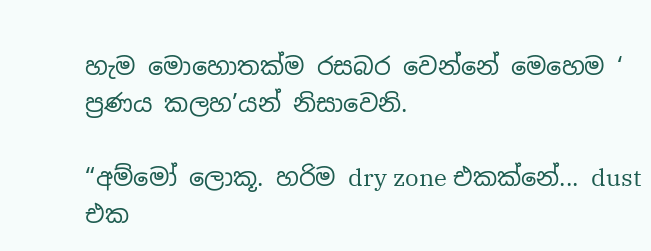හැම මොහොතක්ම රසබර වෙන්නේ මෙහෙම ‘
ප්‍රණය කලහ’යන් නිසාවෙනි.

“අම්මෝ ලොකූ. හරිම dry zone එකක්නේ... dust එක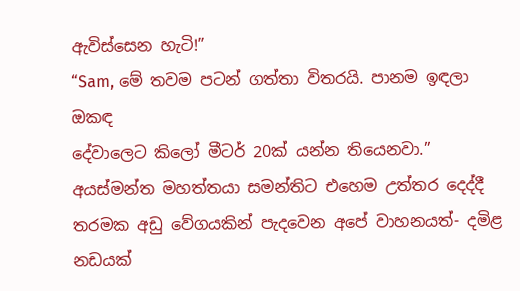ඇවිස්සෙන හැටි!”
“Sam, මේ තවම පටන් ගත්තා විතරයි. පානම ඉඳලා ඔකඳ
දේවාලෙට කිලෝ මීටර් 20ක් යන්න තියෙනවා.” අයස්මන්ත මහත්තයා සමන්තිට එහෙම උත්තර දෙද්දී තරමක අඩු වේගයකින් පැදවෙන අපේ වාහනයත්- දමිළ නඩයක්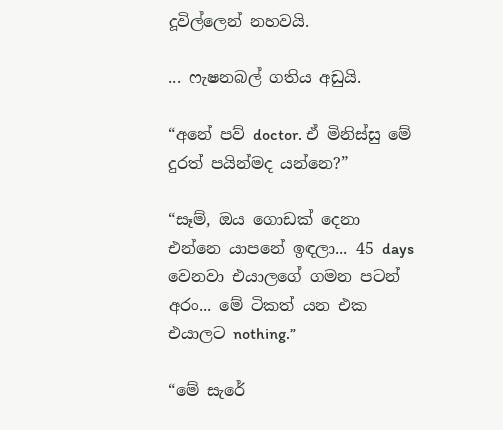දූවිල්ලෙන් නහවයි.

... ෆැෂනබල් ගතිය අඩුයි.

“අනේ පව් doctor. ඒ මිනිස්සු මේ දුරත් පයින්මද යන්නෙ?”

“සෑම්, ඔය ගොඩක් දෙනා එන්නෙ යාපනේ ඉඳලා... 45 days වෙනවා එයාලගේ ගමන පටන් අරං... මේ ටිකත් යන එක එයාලට nothing.”

“මේ සැරේ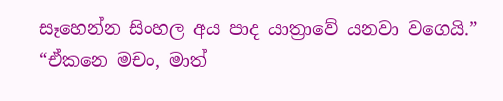සෑහෙන්න සිංහල අය පාද යාත්‍රාවේ යනවා වගෙයි.”
“ඒකනෙ මචං, මාත්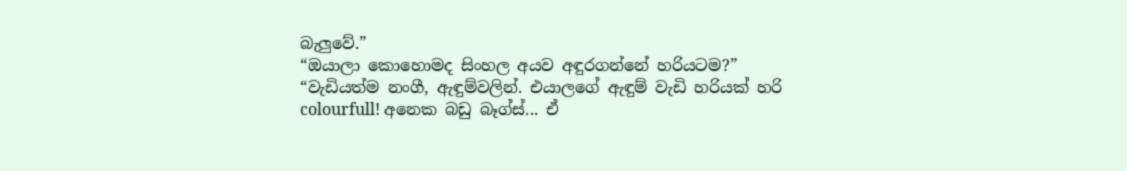බැලුවේ.”
“ඔයාලා කොහොමද සිංහල අයව අඳුරගන්නේ හරියටම?”
“වැඩියත්ම නංගී, ඇඳුම්වලින්. එයාලගේ ඇඳුම් වැඩි හරියක් හරි colourfull! අනෙක බඩු බෑග්ස්... ඒ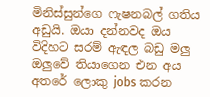මිනිස්සුන්ගෙ ෆැෂනබල් ගතිය අඩුයි. ඔයා දන්නවද ඔය විදිහට සරම් ඇඳල බඩු මලු ඔලුවේ තියාගෙන එන අය අතරේ ලොකු jobs කරන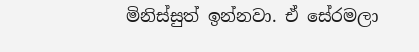මිනිස්සුත් ඉන්නවා. ඒ සේරමලා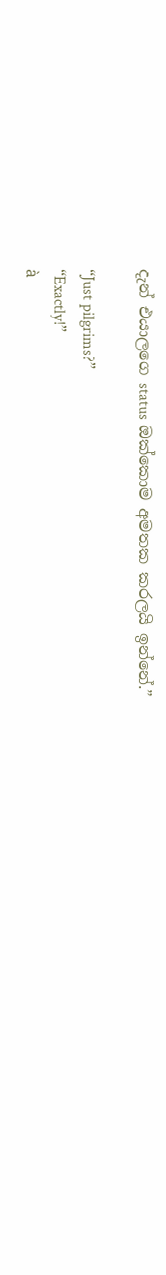දැන් එයාලගෙ status ඔක්කොම අමතක කරලයි ඉන්නේ.”

“Just pilgrims?”
“Exactly!”
à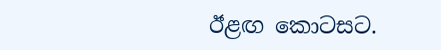ඊළඟ කොටසට.